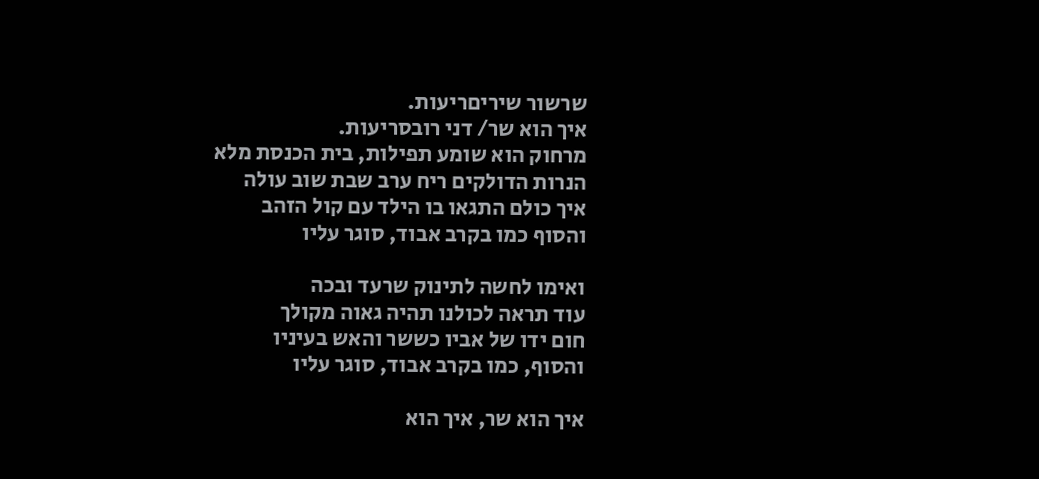שרשור שיריםריעות.
איך הוא שר/ דני רובסריעות.
מרחוק הוא שומע תפילות, בית הכנסת מלא
הנרות הדולקים ריח ערב שבת שוב עולה
איך כולם התגאו בו הילד עם קול הזהב
והסוף כמו בקרב אבוד, סוגר עליו

ואימו לחשה לתינוק שרעד ובכה
עוד תראה לכולנו תהיה גאוה מקולך
חום ידו של אביו כששר והאש בעיניו
והסוף, כמו בקרב אבוד, סוגר עליו

איך הוא שר, איך הוא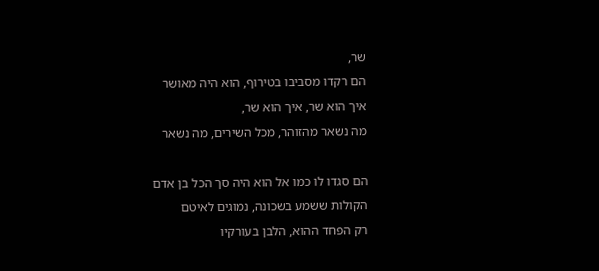שר,
הם רקדו מסביבו בטירוף, הוא היה מאושר
איך הוא שר, איך הוא שר,
מה נשאר מהזוהר, מכל השירים, מה נשאר

הם סגדו לו כמו אל הוא היה סך הכל בן אדם
הקולות ששמע בשכונה, נמוגים לאיטם
רק הפחד ההוא, הלבן בעורקיו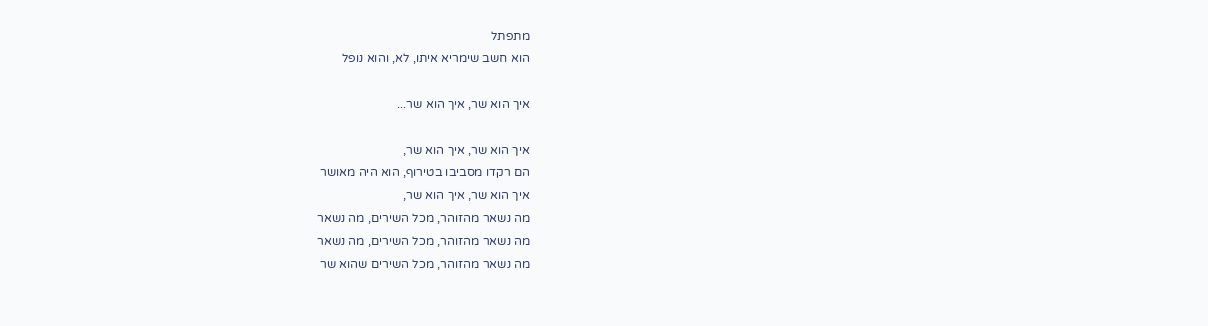מתפתל
הוא חשב שימריא איתו, לא, והוא נופל

איך הוא שר, איך הוא שר...

איך הוא שר, איך הוא שר,
הם רקדו מסביבו בטירוף, הוא היה מאושר
איך הוא שר, איך הוא שר,
מה נשאר מהזוהר, מכל השירים, מה נשאר
מה נשאר מהזוהר, מכל השירים, מה נשאר
מה נשאר מהזוהר, מכל השירים שהוא שר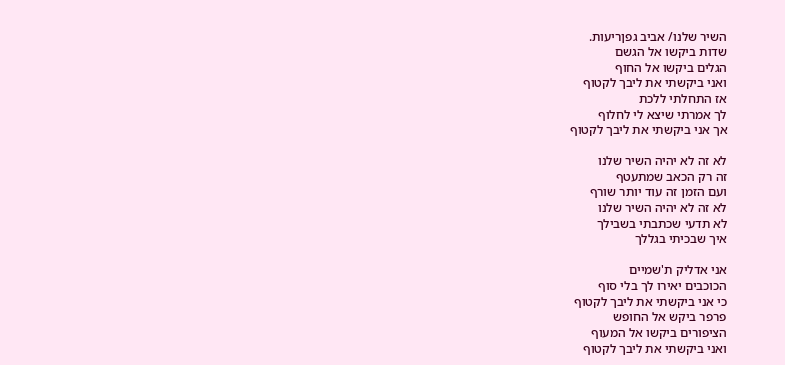השיר שלנו/ אביב גפןריעות.
שדות ביקשו אל הגשם
הגלים ביקשו אל החוף
ואני ביקשתי את ליבך לקטוף
אז התחלתי ללכת
לך אמרתי שיצא לי לחלוף
אך אני ביקשתי את ליבך לקטוף

לא זה לא יהיה השיר שלנו
זה רק הכאב שמתעטף
ועם הזמן זה עוד יותר שורף
לא זה לא יהיה השיר שלנו
לא תדעי שכתבתי בשבילך
איך שבכיתי בגללך

אני אדליק ת'שמיים
הכוכבים יאירו לך בלי סוף
כי אני ביקשתי את ליבך לקטוף
פרפר ביקש אל החופש
הציפורים ביקשו אל המעוף
ואני ביקשתי את ליבך לקטוף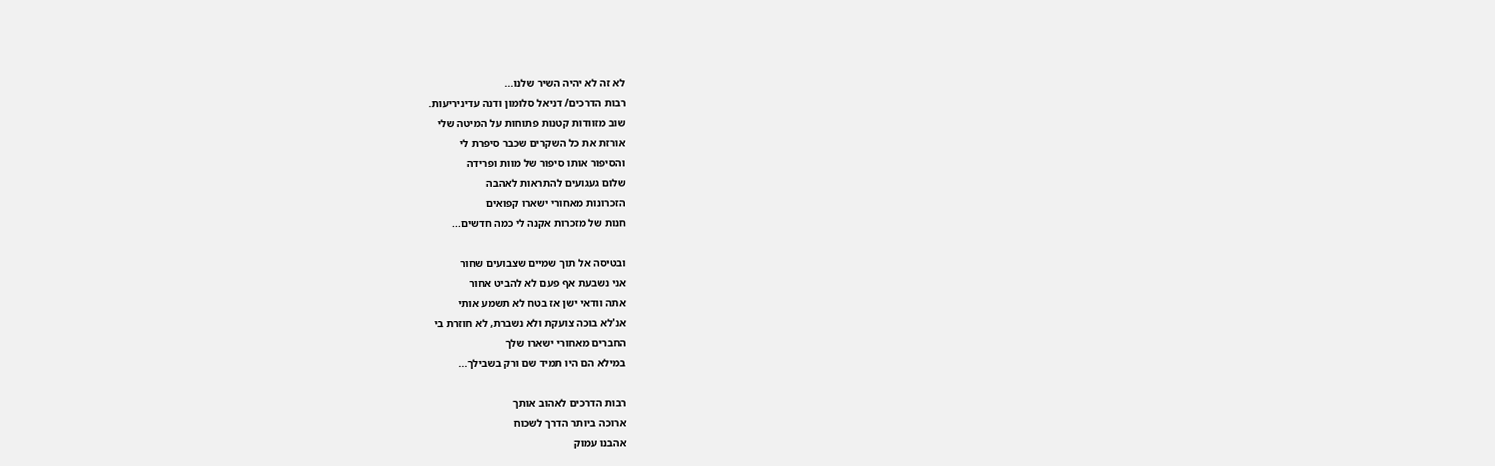לא זה לא יהיה השיר שלנו...
רבות הדרכים/ דניאל סלומון ודנה עדיניריעות.
שוב מזוודות קטנות פתוחות על המיטה שלי
אורזת את כל השקרים שכבר סיפרת לי
והסיפור אותו סיפור של מוות ופרידה
שלום געגועים להתראות לאהבה
הזכרונות מאחורי ישארו קפואים
חנות של מזכרות אקנה לי כמה חדשים...

ובטיסה אל תוך שמיים שצבועים שחור
אני נשבעת אף פעם לא להביט אחור
אתה וודאי ישן אז בטח לא תשמע אותי
אנ'לא בוכה צועקת ולא נשברת, לא חוזרת בי
החברים מאחורי ישארו שלך
במילא הם היו תמיד שם ורק בשבילך...

רבות הדרכים לאהוב אותך
ארוכה ביותר הדרך לשכוח
אהבנו עמוק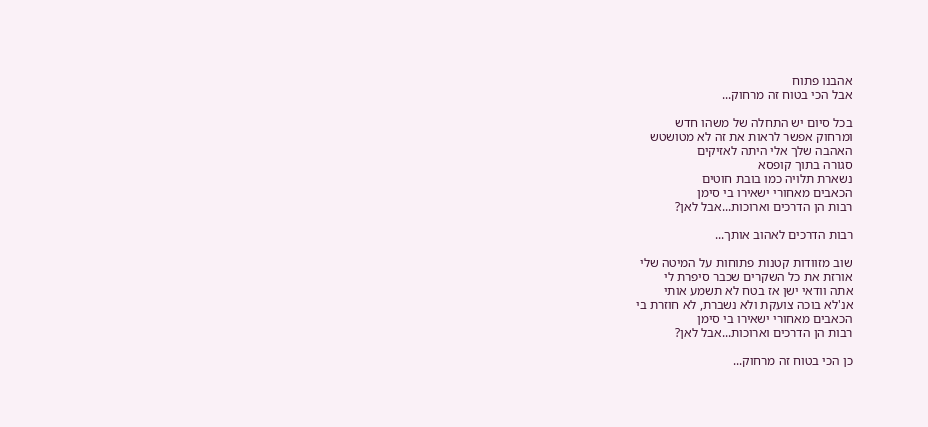אהבנו פתוח
אבל הכי בטוח זה מרחוק...

בכל סיום יש התחלה של משהו חדש
ומרחוק אפשר לראות את זה לא מטושטש
האהבה שלך אלי היתה לאזיקים
סגורה בתוך קופסא
נשארת תלויה כמו בובת חוטים
הכאבים מאחורי ישאירו בי סימן
רבות הן הדרכים וארוכות...אבל לאן?

רבות הדרכים לאהוב אותך...

שוב מזוודות קטנות פתוחות על המיטה שלי
אורזת את כל השקרים שכבר סיפרת לי
אתה וודאי ישן אז בטח לא תשמע אותי
אנ'לא בוכה צועקת ולא נשברת, לא חוזרת בי
הכאבים מאחורי ישאירו בי סימן
רבות הן הדרכים וארוכות...אבל לאן?

כן הכי בטוח זה מרחוק...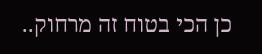כן הכי בטוח זה מרחוק..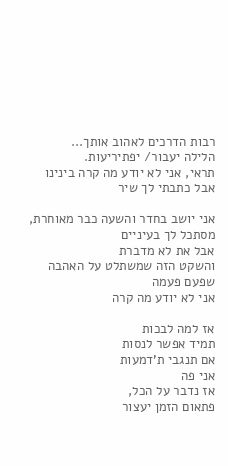רבות הדרכים לאהוב אותך...
הלילה יעבור/ יפתיריעות.
תראי, אני לא יודע מה קרה בינינו
אבל כתבתי לך שיר

אני יושב בחדר והשעה כבר מאוחרת,
מסתכל לך בעיניים
אבל את לא מדברת
והשקט הזה שמשתלט על האהבה
שפעם פעמה
אני לא יודע מה קרה

אז למה לבכות
תמיד אפשר לנסות
אם תנגבי ת'דמעות
אני פה
אז נדבר על הכל,
פתאום הזמן יעצור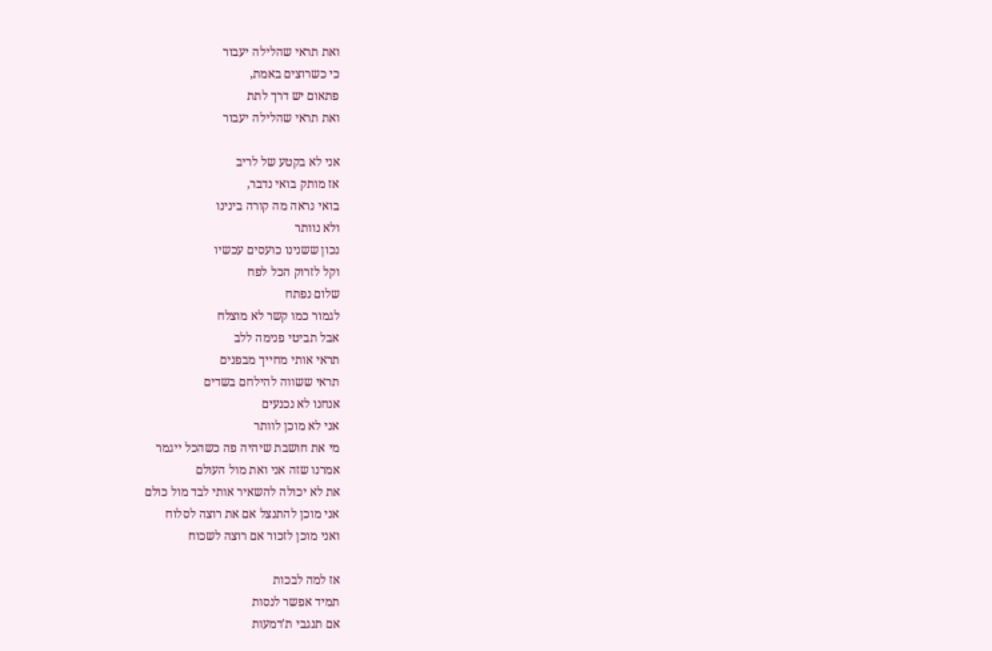ואת תראי שהלילה יעבור
כי כשרוצים באמת,
פתאום יש דרך לתת
ואת תראי שהלילה יעבור

אני לא בקטע של לריב
אז מותק בואי נדבר,
בואי נראה מה קורה בינינו
ולא נוותר
נכון ששנינו כועסים עכשיו
וקל לזרוק הכל לפח
שלום נפתח
לגמור כמו קשר לא מוצלח
אבל תביטי פנימה ללב
תראי אותי מחייך מבפנים
תראי ששווה להילחם בשדים
אנחנו לא נכנעים
אני לא מוכן לוותר
מי את חושבת שיהיה פה כשהכל ייגמר
אמרנו שזה אני ואת מול העולם
את לא יכולה להשאיר אותי לבד מול כולם
אני מוכן להתנצל אם את רוצה לסלוח
ואני מוכן לזכור אם רוצה לשכוח

אז למה לבכות
תמיד אפשר לנסות
אם תנגבי ת'דמעות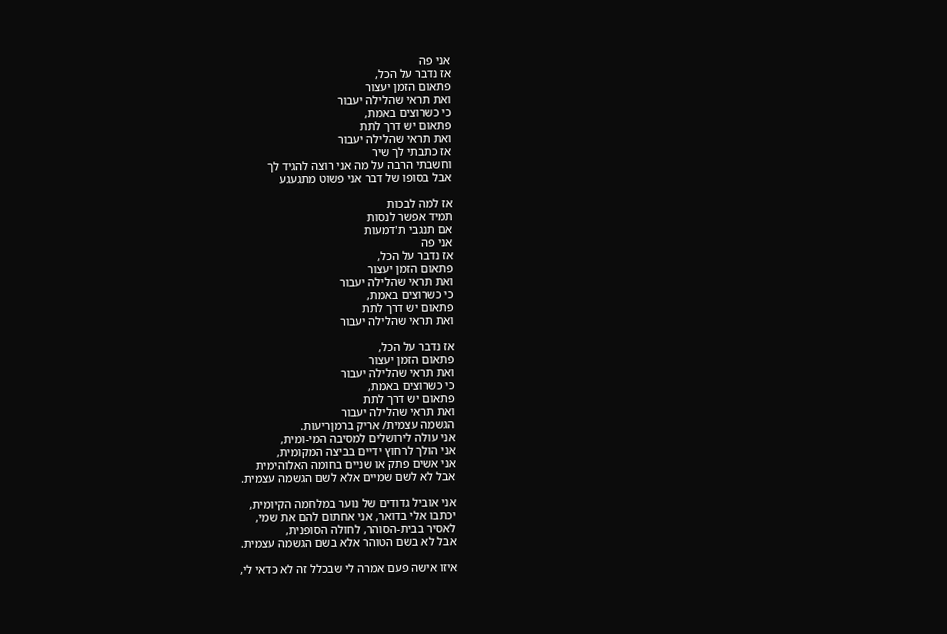אני פה
אז נדבר על הכל,
פתאום הזמן יעצור
ואת תראי שהלילה יעבור
כי כשרוצים באמת,
פתאום יש דרך לתת
ואת תראי שהלילה יעבור
אז כתבתי לך שיר
וחשבתי הרבה על מה אני רוצה להגיד לך
אבל בסופו של דבר אני פשוט מתגעגע

אז למה לבכות
תמיד אפשר לנסות
אם תנגבי ת'דמעות
אני פה
אז נדבר על הכל,
פתאום הזמן יעצור
ואת תראי שהלילה יעבור
כי כשרוצים באמת,
פתאום יש דרך לתת
ואת תראי שהלילה יעבור

אז נדבר על הכל,
פתאום הזמן יעצור
ואת תראי שהלילה יעבור
כי כשרוצים באמת,
פתאום יש דרך לתת
ואת תראי שהלילה יעבור
הגשמה עצמית/ אריק ברמןריעות.
אני עולה לירושלים למסיבה המי-ומית,
אני הולך לרחוץ ידיים בביצה המקומית,
אני אשים פתק או שניים בחומה האלוהימית
אבל לא לשם שמיים אלא לשם הגשמה עצמית.

אני אוביל גדודים של נוער במלחמה הקיומית,
יכתבו אלי בדואר, אני אחתום להם את שמי,
לאסיר בבית-הסוהר, לחולה הסופנית,
אבל לא בשם הטוהר אלא בשם הגשמה עצמית.

איזו אישה פעם אמרה לי שבכלל זה לא כדאי לי,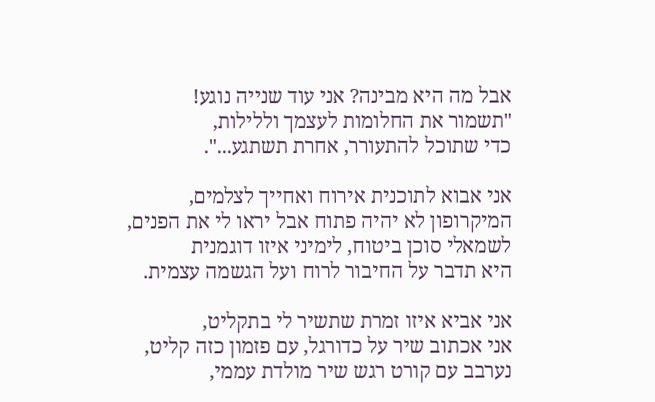אבל מה היא מבינה? אני עוד שנייה נוגע!
"תשמור את החלומות לעצמך וללילות,
כדי שתוכל להתעורר, אחרת תשתגע...".

אני אבוא לתוכנית אירוח ואחייך לצלמים,
המיקרופון לא יהיה פתוח אבל יראו לי את הפנים,
לשמאלי סוכן ביטוח, לימיני איזו דוגמנית
היא תדבר על החיבור לרוח ועל הגשמה עצמית.

אני אביא איזו זמרת שתשיר לי בתקליט,
אני אכתוב שיר על כדורגל, עם פזמון כזה קליט,
נערבב עם קורט רגש שיר מולדת עממי,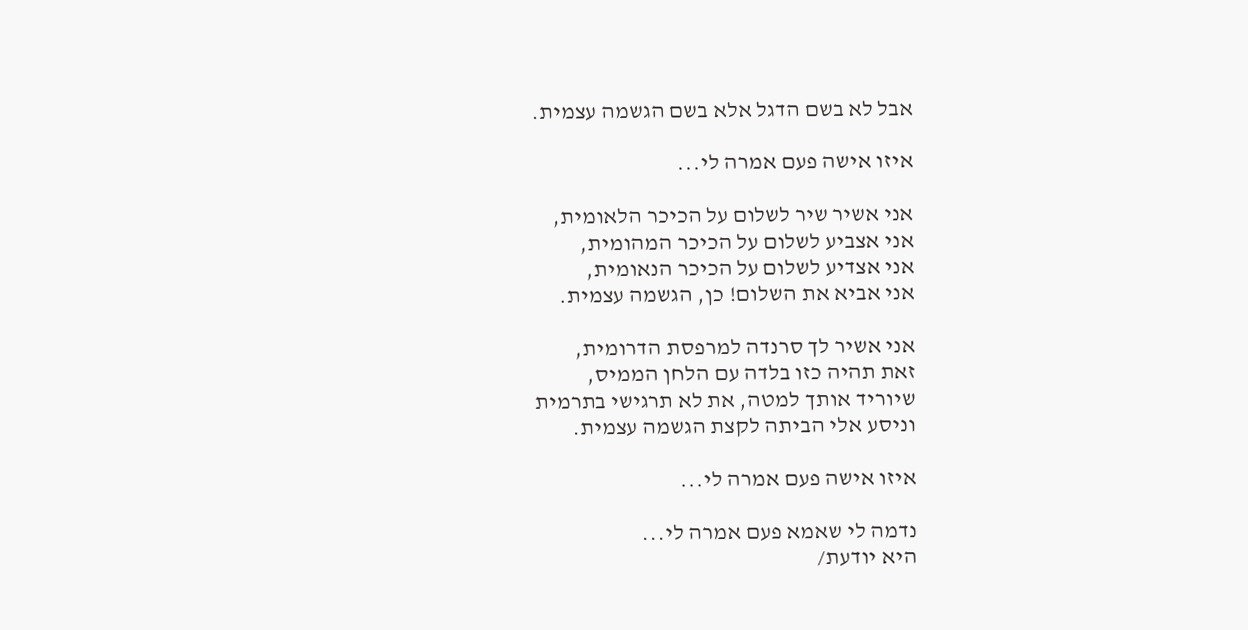אבל לא בשם הדגל אלא בשם הגשמה עצמית.

איזו אישה פעם אמרה לי...

אני אשיר שיר לשלום על הכיכר הלאומית,
אני אצביע לשלום על הכיכר המהומית,
אני אצדיע לשלום על הכיכר הנאומית,
אני אביא את השלום! כן, הגשמה עצמית.

אני אשיר לך סרנדה למרפסת הדרומית,
זאת תהיה כזו בלדה עם הלחן הממיס,
שיוריד אותך למטה, את לא תרגישי בתרמית
וניסע אלי הביתה לקצת הגשמה עצמית.

איזו אישה פעם אמרה לי...

נדמה לי שאמא פעם אמרה לי...
היא יודעת/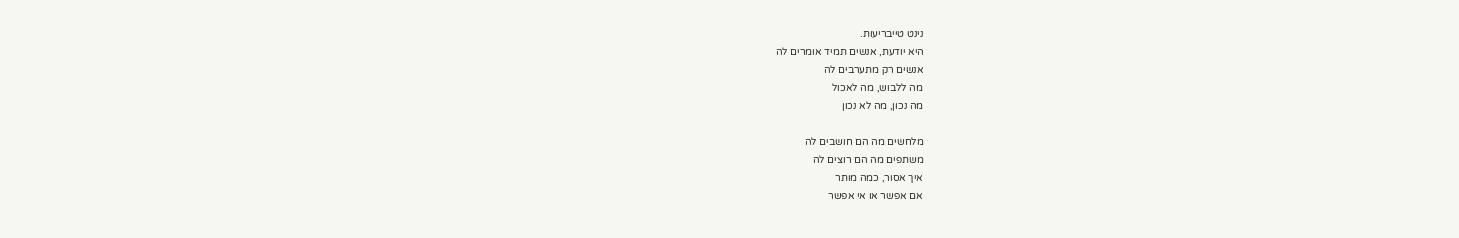נינט טייבריעות.
היא יודעת, אנשים תמיד אומרים לה
אנשים רק מתערבים לה
מה ללבוש, מה לאכול
מה נכון, מה לא נכון

מלחשים מה הם חושבים לה
משתפים מה הם רוצים לה
איך אסור, כמה מותר
אם אפשר או אי אפשר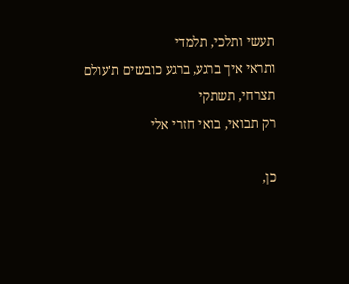תעשי ותלכי, תלמדי
ותראי איך ברגע, ברגע כובשים ת'עולם
תצרחי, תשתקי
רק תבואי, בואי חזרי אלי

כן,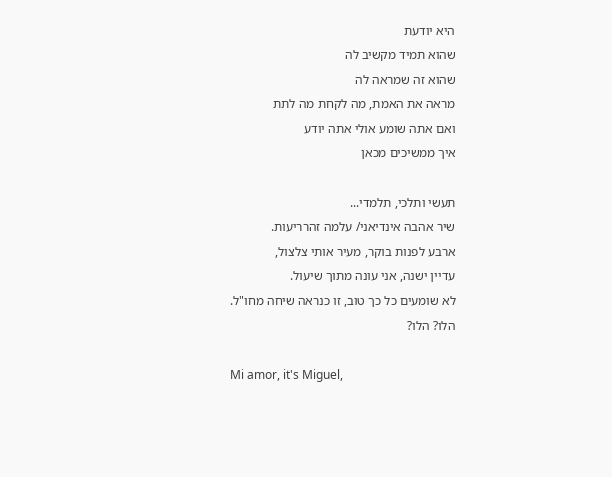היא יודעת
שהוא תמיד מקשיב לה
שהוא זה שמראה לה
מראה את האמת, מה לקחת מה לתת
ואם אתה שומע אולי אתה יודע
איך ממשיכים מכאן

תעשי ותלכי, תלמדי...
שיר אהבה אינדיאני/ עלמה זהרריעות.
ארבע לפנות בוקר, מעיר אותי צלצול,
עדיין ישנה, אני עונה מתוך שיעול.
לא שומעים כל כך טוב, זו כנראה שיחה מחו"ל.
הלו? הלו?

Mi amor, it's Miguel,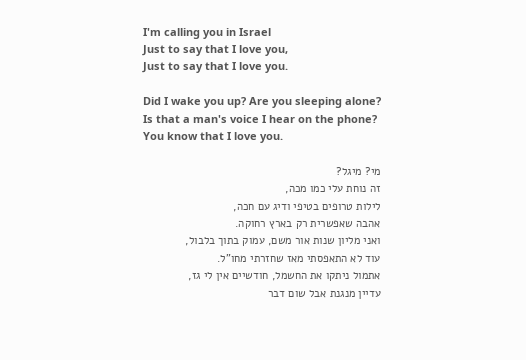I'm calling you in Israel
Just to say that I love you,
Just to say that I love you.

Did I wake you up? Are you sleeping alone?
Is that a man's voice I hear on the phone?
You know that I love you.

מי? מיגל?
זה נוחת עלי כמו מכה,
לילות טרופים בטיפי ודיג עם חכה,
אהבה שאפשרית רק בארץ רחוקה.
ואני מליון שנות אור משם, עמוק בתוך בלבול,
עוד לא התאפסתי מאז שחזרתי מחו"ל.
אתמול ניתקו את החשמל, חודשיים אין לי גז,
עדיין מנגנת אבל שום דבר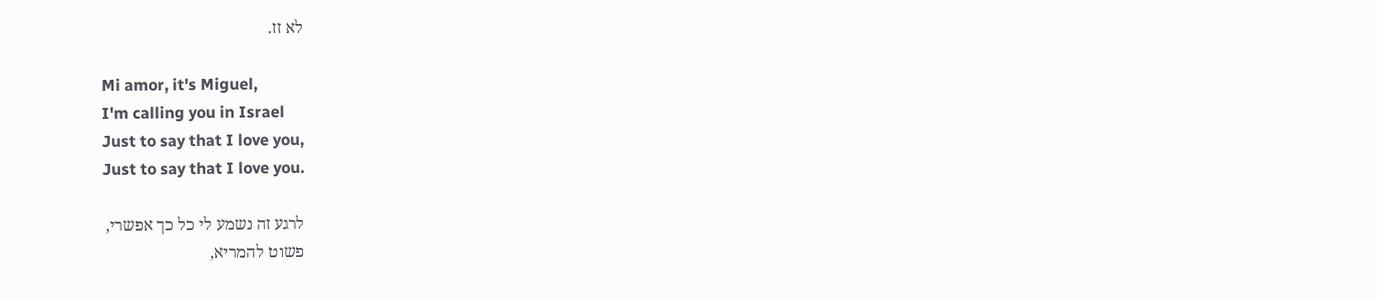לא זז.

Mi amor, it's Miguel,
I'm calling you in Israel
Just to say that I love you,
Just to say that I love you.

לרגע זה נשמע לי כל כך אפשרי,
פשוט להמריא,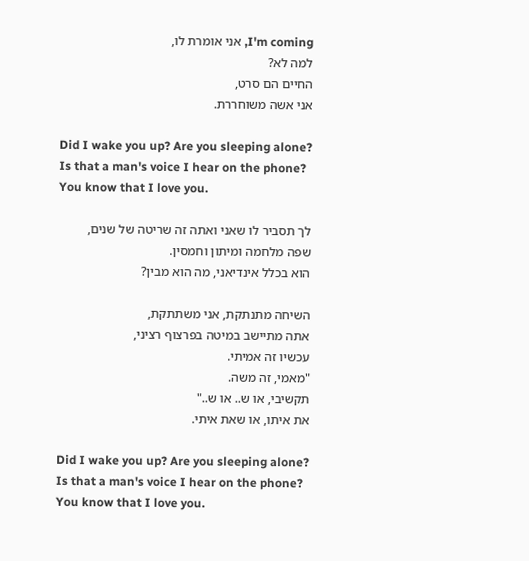I'm coming, אני אומרת לו,
למה לא?
החיים הם סרט,
אני אשה משוחררת.

Did I wake you up? Are you sleeping alone?
Is that a man's voice I hear on the phone?
You know that I love you.

לך תסביר לו שאני ואתה זה שריטה של שנים,
שפה מלחמה ומיתון וחמסין.
הוא בכלל אינדיאני, מה הוא מבין?

השיחה מתנתקת, אני משתתקת,
אתה מתיישב במיטה בפרצוף רציני,
עכשיו זה אמיתי.
"מאמי, זה משה.
תקשיבי, או ש.. או ש.."
את איתו, או שאת איתי.

Did I wake you up? Are you sleeping alone?
Is that a man's voice I hear on the phone?
You know that I love you.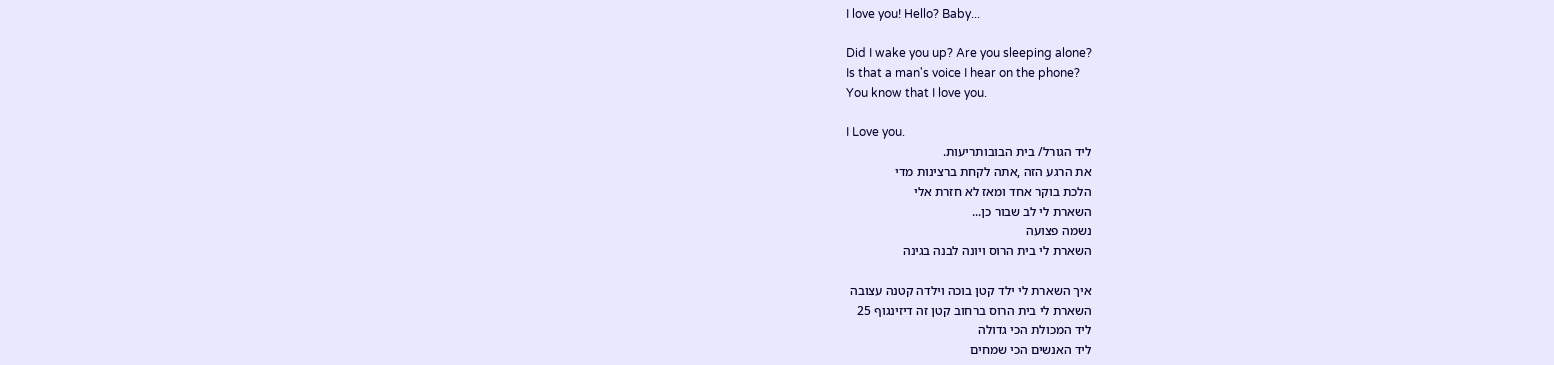I love you! Hello? Baby...

Did I wake you up? Are you sleeping alone?
Is that a man's voice I hear on the phone?
You know that I love you.

I Love you.
ליד הגורל/ בית הבובותריעות.
את הרגע הזה ,אתה לקחת ברצינות מדי
הלכת בוקר אחד ומאז לא חזרת אלי
השארת לי לב שבור כן...
נשמה פצועה
השארת לי בית הרוס ויונה לבנה בגינה

איך השארת לי ילד קטן בוכה וילדה קטנה עצובה
השארת לי בית הרוס ברחוב קטן זה דיזינגוף 25
ליד המכולת הכי גדולה
ליד האנשים הכי שמחים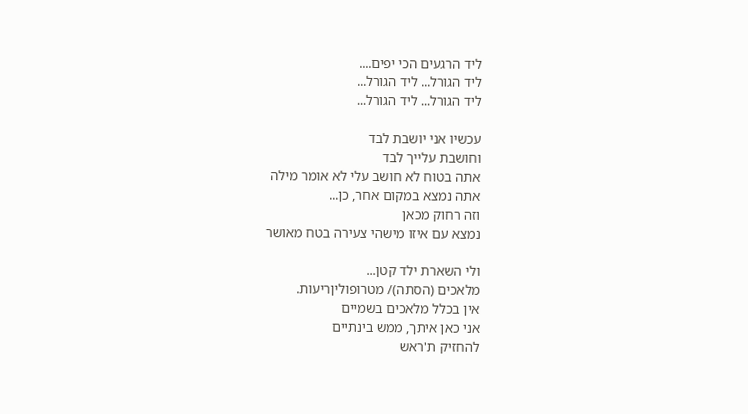ליד הרגעים הכי יפים....
ליד הגורל... ליד הגורל...
ליד הגורל... ליד הגורל...

עכשיו אני יושבת לבד
וחושבת עלייך לבד
אתה בטוח לא חושב עלי לא אומר מילה
אתה נמצא במקום אחר, כן...
וזה רחוק מכאן
נמצא עם איזו מישהי צעירה בטח מאושר

ולי השארת ילד קטן...
מלאכים (הסתה)/ מטרופוליןריעות.
אין בכלל מלאכים בשמיים
אני כאן איתך, ממש בינתיים
להחזיק ת'ראש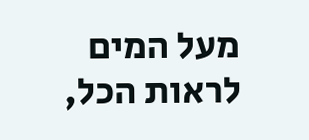מעל המים
לראות הכל,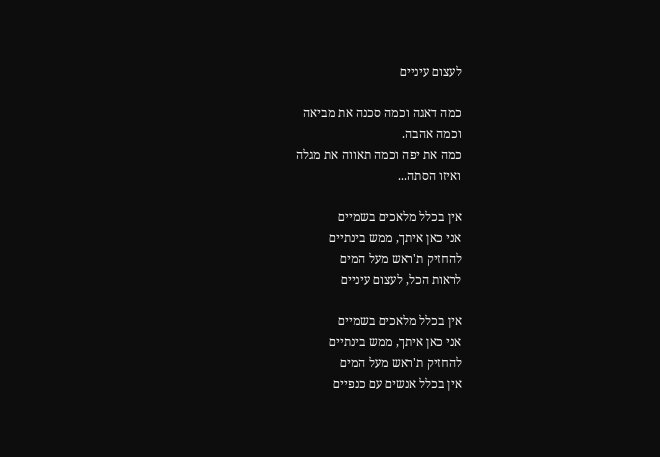לעצום עיניים

כמה דאגה וכמה סכנה את מביאה
וכמה אהבה.
כמה את יפה וכמה תאווה את מגלה
ואיזו הסתה...

אין בכלל מלאכים בשמיים
אני כאן איתך, ממש בינתיים
להחזיק ת'ראש מעל המים
לראות הכל, לעצום עיניים

אין בכלל מלאכים בשמיים
אני כאן איתך, ממש בינתיים
להחזיק ת'ראש מעל המים
אין בכלל אנשים עם כנפיים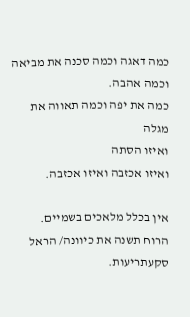כמה דאגה וכמה סכנה את מביאה
וכמה אהבה.
כמה את יפה וכמה תאווה את מגלה
ואיזו הסתה
ואיזו אכזבה ואיזו אכזבה.

אין בכלל מלאכים בשמיים.
הרוח תשנה את כיוונה/ הראל סקעתריעות.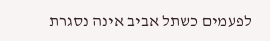לפעמים כשתל אביב אינה נסגרת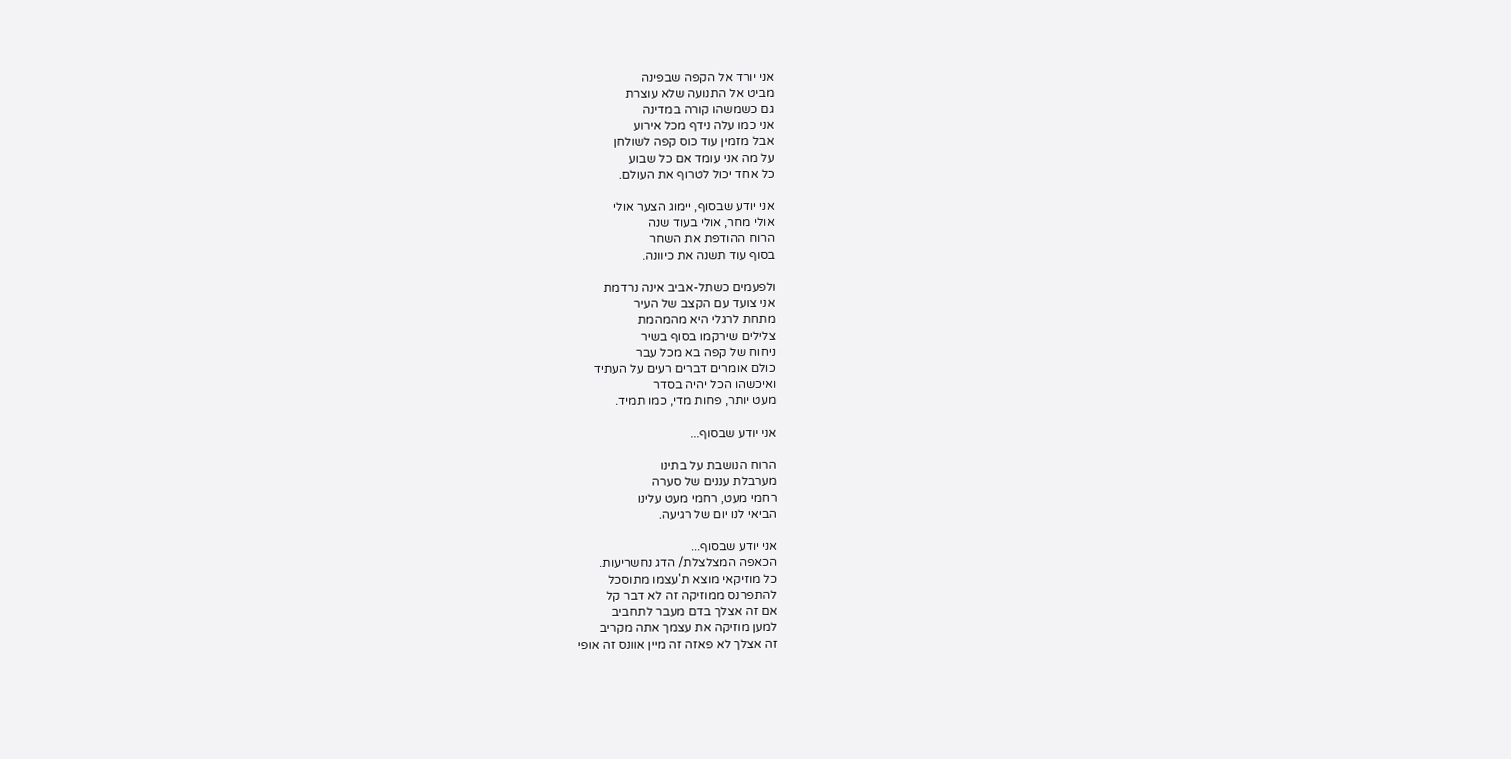אני יורד אל הקפה שבפינה
מביט אל התנועה שלא עוצרת
גם כשמשהו קורה במדינה
אני כמו עלה נידף מכל אירוע
אבל מזמין עוד כוס קפה לשולחן
על מה אני עומד אם כל שבוע
כל אחד יכול לטרוף את העולם.

אני יודע שבסוף, יימוג הצער אולי
אולי מחר, אולי בעוד שנה
הרוח ההודפת את השחר
בסוף עוד תשנה את כיוונה.

ולפעמים כשתל-אביב אינה נרדמת
אני צועד עם הקצב של העיר
מתחת לרגלי היא מהמהמת
צלילים שירקמו בסוף בשיר
ניחוח של קפה בא מכל עבר
כולם אומרים דברים רעים על העתיד
ואיכשהו הכל יהיה בסדר
מעט יותר, פחות מדי, כמו תמיד.

אני יודע שבסוף...

הרוח הנושבת על בתינו
מערבלת עננים של סערה
רחמי מעט, רחמי מעט עלינו
הביאי לנו יום של רגיעה.

אני יודע שבסוף...
הכאפה המצלצלת/ הדג נחשריעות.
כל מוזיקאי מוצא ת'עצמו מתוסכל
להתפרנס ממוזיקה זה לא דבר קל
אם זה אצלך בדם מעבר לתחביב
למען מוזיקה את עצמך אתה מקריב
זה אצלך לא פאזה זה מיין אוונס זה אופי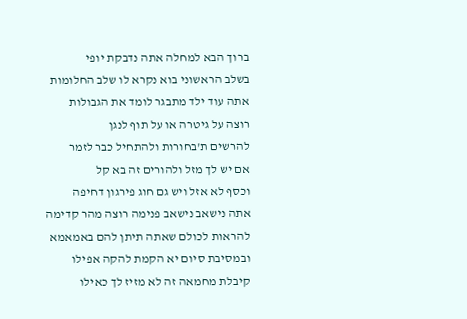ברוך הבא למחלה אתה נדבקת יופי
בשלב הראשוני בוא נקרא לו שלב החלומות
אתה עוד ילד מתבגר לומד את הגבולות
רוצה על גיטרה או על תוף לנגן
להרשים ת'בחורות ולהתחיל כבר לזמר
אם יש לך מזל ולהורים זה בא קל
וכסף לא אזל ויש גם חוג פירגון דחיפה
אתה נישאב נישאב פנימה רוצה מהר קדימה
להראות לכולם שאתה תיתן להם באמאמא
ובמסיבת סיום יא הקמת להקה אפילו
קיבלת מחמאה זה לא מזיז לך כאילו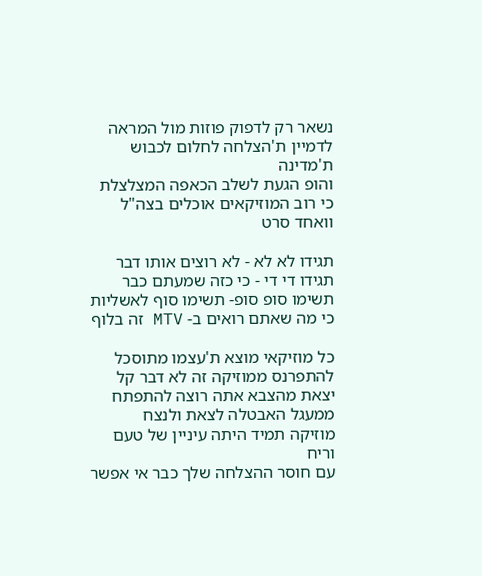נשאר רק לדפוק פוזות מול המראה
לדמיין ת'הצלחה לחלום לכבוש ת'מדינה
והופ הגעת לשלב הכאפה המצלצלת
כי רוב המוזיקאים אוכלים בצה"ל וואחד סרט

תגידו לא לא - לא רוצים אותו דבר
תגידו די די - כי כזה שמעתם כבר
תשימו סופ סופ- תשימו סוף לאשליות
כי מה שאתם רואים ב- MTV זה בלוף

כל מוזיקאי מוצא ת'עצמו מתוסכל
להתפרנס ממוזיקה זה לא דבר קל
יצאת מהצבא אתה רוצה להתפתח
ממעגל האבטלה לצאת ולנצח
מוזיקה תמיד היתה עיניין של טעם וריח
עם חוסר ההצלחה שלך כבר אי אפשר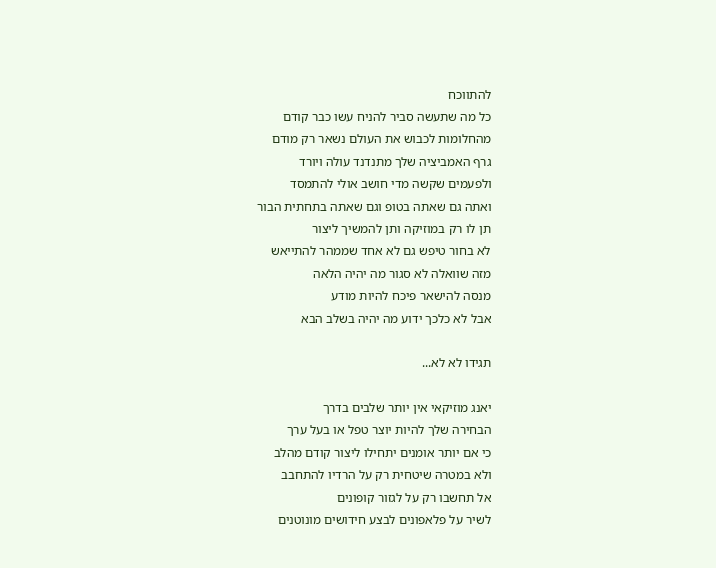להתווכח
כל מה שתעשה סביר להניח עשו כבר קודם
מהחלומות לכבוש את העולם נשאר רק מודם
גרף האמביציה שלך מתנדנד עולה ויורד
ולפעמים שקשה מדי חושב אולי להתמסד
ואתה גם שאתה בטופ וגם שאתה בתחתית הבור
תן לו רק במוזיקה ותן להמשיך ליצור
לא בחור טיפש גם לא אחד שממהר להתייאש
מזה שוואלה לא סגור מה יהיה הלאה
מנסה להישאר פיכח להיות מודע
אבל לא כלכך ידוע מה יהיה בשלב הבא

תגידו לא לא...

יאנג מוזיקאי אין יותר שלבים בדרך
הבחירה שלך להיות יוצר טפל או בעל ערך
כי אם יותר אומנים יתחילו ליצור קודם מהלב
ולא במטרה שיטחית רק על הרדיו להתחבב
אל תחשבו רק על לגזור קופונים
לשיר על פלאפונים לבצע חידושים מונוטנים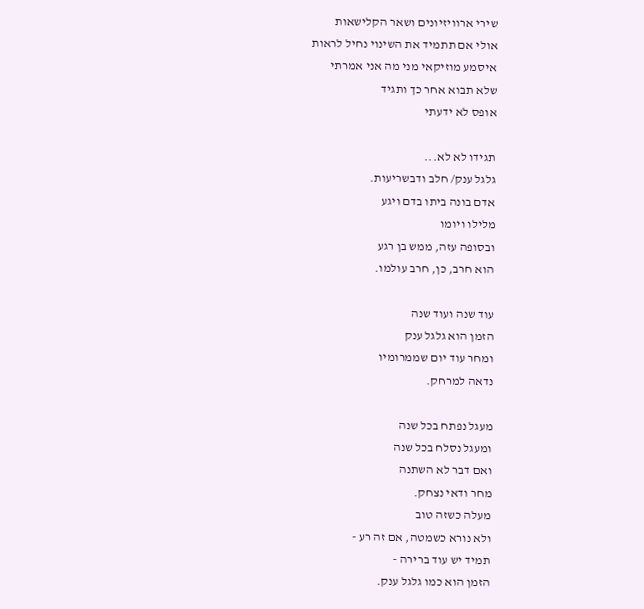שירי ארוויזיונים ושאר הקלישאות
אולי אם תתמיד את השינוי נחיל לראות
איסמע מוזיקאי מני מה אני אמרתי
שלא תבוא אחר כך ותגיד
אופס לא ידעתי

תגידו לא לא...
גלגל ענק/ חלב ודבשריעות.
אדם בונה ביתו בדם ויגע
מלילו ויומו
ובסופה עזה, ממש בן רגע
הוא חרב, כן, חרב עולמו.

עוד שנה ועוד שנה
הזמן הוא גלגל ענק
ומחר עוד יום שממרומיו
נדאה למרחק.

מעגל נפתח בכל שנה
ומעגל נסלח בכל שנה
ואם דבר לא השתנה
מחר ודאי נצחק.
מעלה כשזה טוב
ולא נורא כשמטה, אם זה רע -
תמיד יש עוד ברירה -
הזמן הוא כמו גלגל ענק.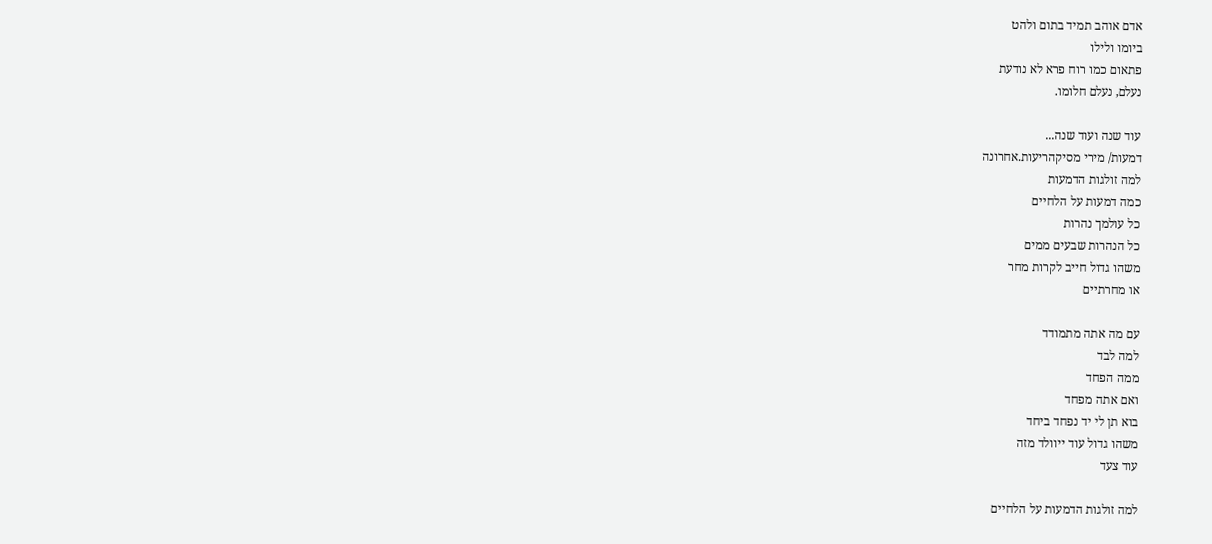אדם אוהב תמיד בתום ולהט
ביומו ולילו
פתאום כמו רוח פרא לא נודעת
נעלם, נעלם חלומו.

עוד שנה ועוד שנה...
דמעות/ מירי מסיקהריעות.אחרונה
למה זולגות הדמעות
כמה דמעות על הלחיים
כל עולמך נהרות
כל הנהרות שבעים ממים
משהו גדול חייב לקרות מחר
או מחרתיים

עם מה אתה מתמודד
למה לבד
ממה הפחד
ואם אתה מפחד
בוא תן לי יד נפחד ביחד
משהו גדול עוד ייוולד מזה
עוד צעד

למה זולגות הדמעות על הלחיים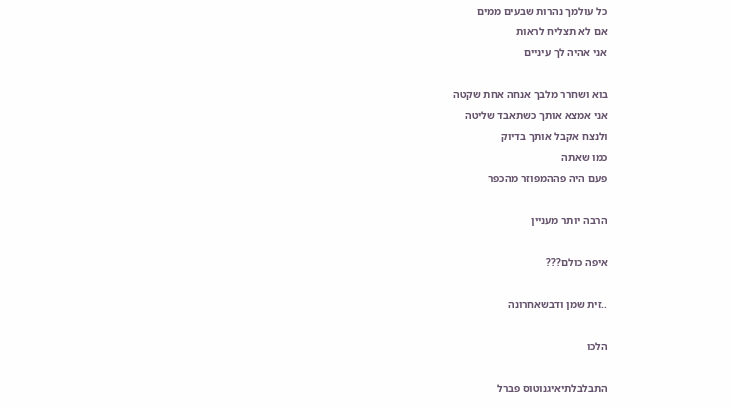כל עולמך נהרות שבעים ממים
אם לא תצליח לראות
אני אהיה לך עיניים

בוא ושחרר מלבך אנחה אחת שקטה
אני אמצא אותך כשתאבד שליטה
ולנצח אקבל אותך בדיוק
כמו שאתה
פעם היה פההמפוזר מהכפר

הרבה יותר מעניין

איפה כולם???

..זית שמן ודבשאחרונה

הלכו

התבלבלתיאיגנוטוס פברל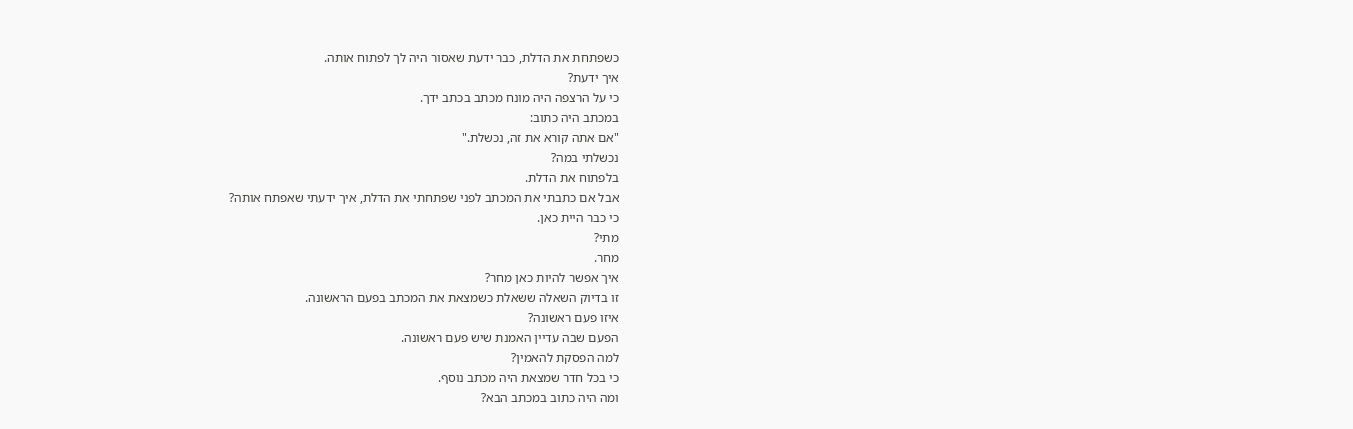כשפתחת את הדלת, כבר ידעת שאסור היה לך לפתוח אותה.
איך ידעת?
כי על הרצפה היה מונח מכתב בכתב ידך.
במכתב היה כתוב:
"אם אתה קורא את זה, נכשלת."
נכשלתי במה?
בלפתוח את הדלת.
אבל אם כתבתי את המכתב לפני שפתחתי את הדלת, איך ידעתי שאפתח אותה?
כי כבר היית כאן.
מתי?
מחר.
איך אפשר להיות כאן מחר?
זו בדיוק השאלה ששאלת כשמצאת את המכתב בפעם הראשונה.
איזו פעם ראשונה?
הפעם שבה עדיין האמנת שיש פעם ראשונה.
למה הפסקת להאמין?
כי בכל חדר שמצאת היה מכתב נוסף.
ומה היה כתוב במכתב הבא?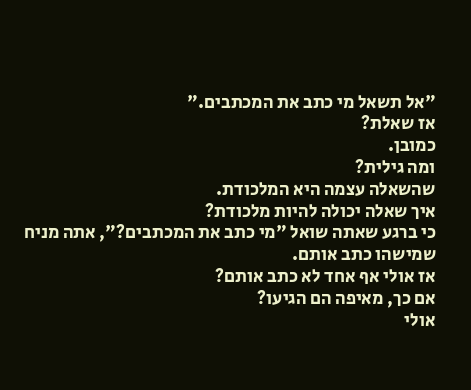"אל תשאל מי כתב את המכתבים."
אז שאלת?
כמובן.
ומה גילית?
שהשאלה עצמה היא המלכודת.
איך שאלה יכולה להיות מלכודת?
כי ברגע שאתה שואל "מי כתב את המכתבים?", אתה מניח שמישהו כתב אותם.
אז אולי אף אחד לא כתב אותם?
אם כך, מאיפה הם הגיעו?
אולי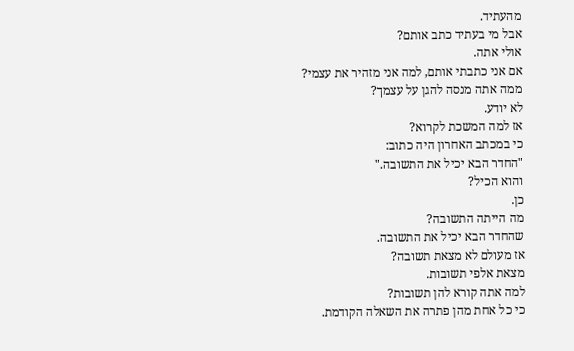מהעתיד.
אבל מי בעתיד כתב אותם?
אולי אתה.
אם אני כתבתי אותם, למה אני מזהיר את עצמי?
ממה אתה מנסה להגן על עצמך?
לא יודע.
אז למה המשכת לקרוא?
כי במכתב האחרון היה כתוב:
"החדר הבא יכיל את התשובה."
והוא הכיל?
כן.
מה הייתה התשובה?
שהחדר הבא יכיל את התשובה.
אז מעולם לא מצאת תשובה?
מצאת אלפי תשובות.
למה אתה קורא להן תשובות?
כי כל אחת מהן פתרה את השאלה הקודמת.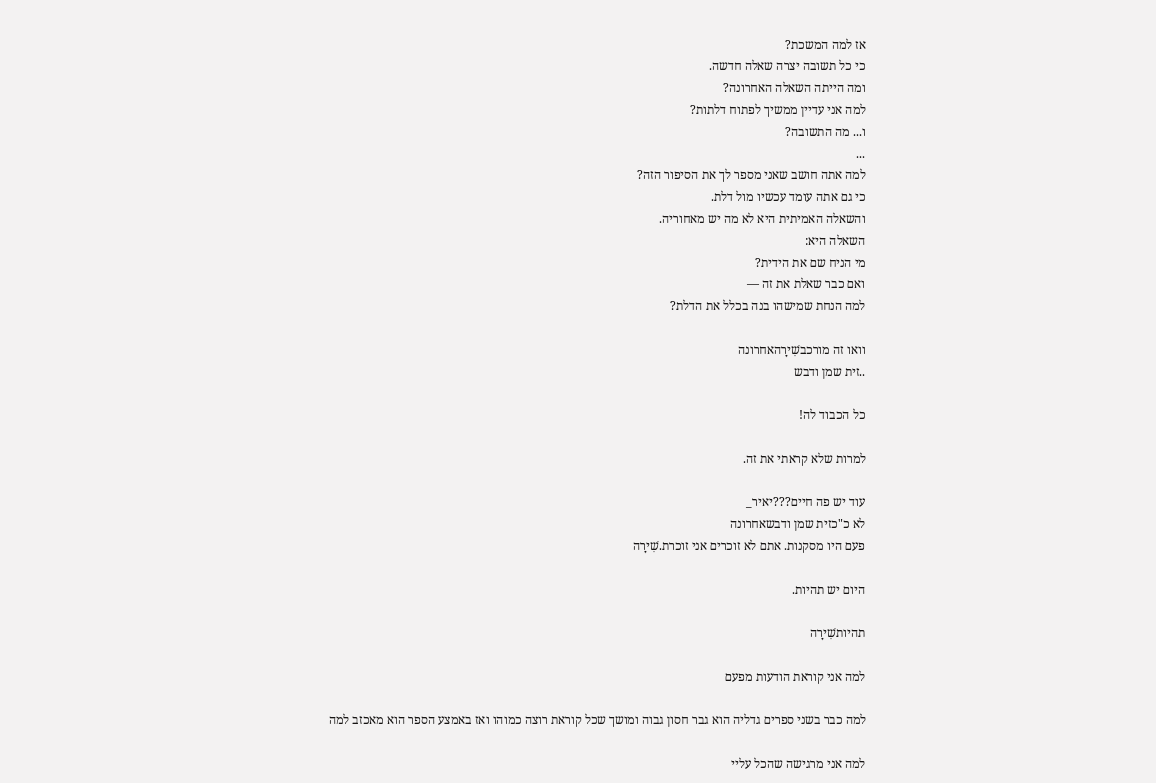אז למה המשכת?
כי כל תשובה יצרה שאלה חדשה.
ומה הייתה השאלה האחרונה?
למה אני עדיין ממשיך לפתוח דלתות?
ו... מה התשובה?
...
למה אתה חושב שאני מספר לך את הסיפור הזה?
כי גם אתה עומד עכשיו מול דלת.
והשאלה האמיתית היא לא מה יש מאחוריה.
השאלה היא:
מי הניח שם את הידית?
ואם כבר שאלת את זה —
למה הנחת שמישהו בנה בכלל את הדלת?

וואו זה מורכבשִׁירָהאחרונה
..זית שמן ודבש

כל הכבוד לה!

למרות שלא קראתי את זה.

עוד יש פה חיים???יאיר_
לא כ"כזית שמן ודבשאחרונה
פעם היו מסקנות. אתם לא זוכרים אני זוכרת.שִׁירָה

היום יש תהיות.

תהיותשִׁירָה

למה אני קוראת הודעות מפעם

למה כבר בשני ספרים גדליה הוא גבר חסון גבוה ומושך שכל קוראת רוצה כמוהו ואז באמצע הספר הוא מאכזב למה

למה אני מרגישה שהכל עליי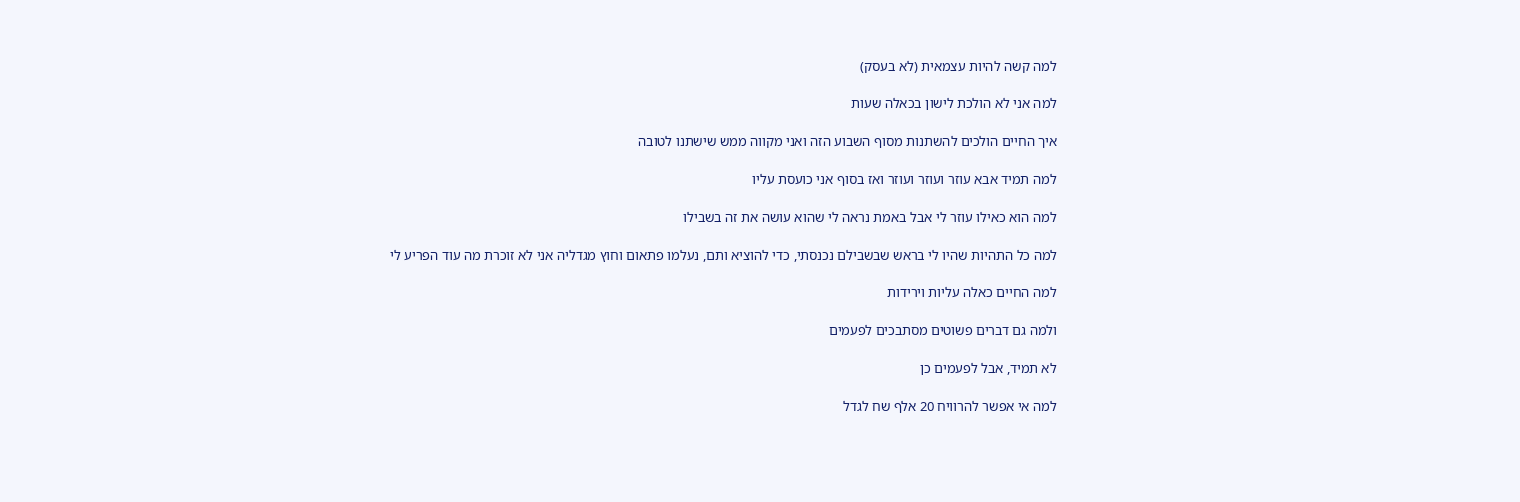למה קשה להיות עצמאית (לא בעסק)

למה אני לא הולכת לישון בכאלה שעות

איך החיים הולכים להשתנות מסוף השבוע הזה ואני מקווה ממש שישתנו לטובה

למה תמיד אבא עוזר ועוזר ועוזר ואז בסוף אני כועסת עליו

למה הוא כאילו עוזר לי אבל באמת נראה לי שהוא עושה את זה בשבילו

למה כל התהיות שהיו לי בראש שבשבילם נכנסתי, כדי להוציא ותם, נעלמו פתאום וחוץ מגדליה אני לא זוכרת מה עוד הפריע לי

למה החיים כאלה עליות וירידות

ולמה גם דברים פשוטים מסתבכים לפעמים

לא תמיד, אבל לפעמים כן

למה אי אפשר להרוויח 20 אלף שח לגדל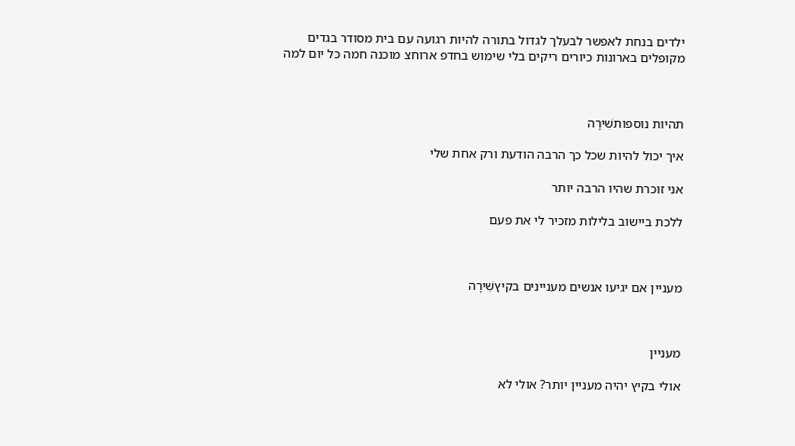ילדים בנחת לאפשר לבעלך לגדול בתורה להיות רגועה עם בית מסודר בגדים מקופלים בארונות כיורים ריקים בלי שימוש בחדפ ארוחצ מוכנה חמה כל יום למה



תהיות נוספותשִׁירָה

איך יכול להיות שכל כך הרבה הודעת ורק אחת שלי

אני זוכרת שהיו הרבה יותר

ללכת ביישוב בלילות מזכיר לי את פעם



מעניין אם יגיעו אנשים מעניינים בקיץשִׁירָה



מעניין

אולי בקיץ יהיה מעניין יותר? אולי לא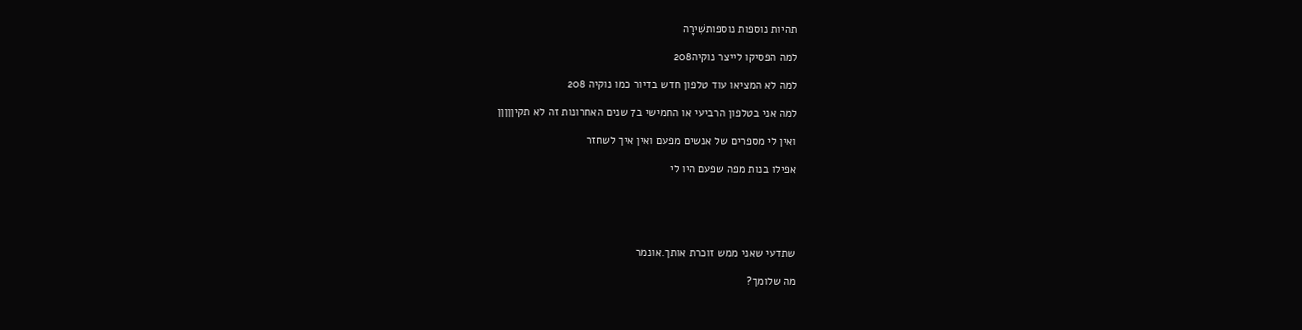תהיות נוספות נוספותשִׁירָה

למה הפסיקו לייצר נוקיה208

למה לא המציאו עוד טלפון חדש בדיור כמו נוקיה 208

למה אני בטלפון הרביעי או החמישי ב7 שנים האחרונות זה לא תקיןןןןן

ואין לי מספרים של אנשים מפעם ואין איך לשחזר

אפילו בנות מפה שפעם היו לי





שתדעי שאני ממש זוכרת אותך.אונמר

מה שלומך?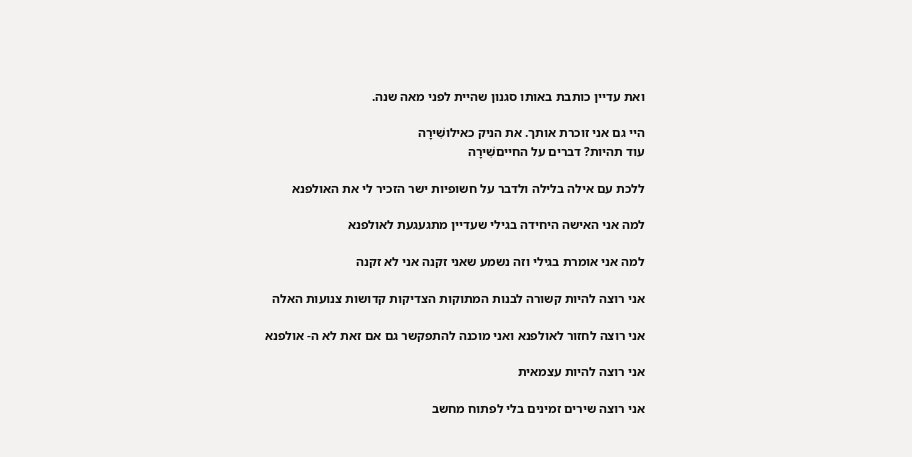ואת עדיין כותבת באותו סגנון שהיית לפני מאה שנה.

היי גם אני זוכרת אותך. את הניק כאילושִׁירָה
עוד תהיות? דברים על החייםשִׁירָה

ללכת עם אילה בלילה ולדבר על חשופיות ישר הזכיר לי את האולפנא

למה אני האישה היחידה בגילי שעדיין מתגעגעת לאולפנא

למה אני אומרת בגילי וזה נשמע שאני זקנה אני לא זקנה

אני רוצה להיות קשורה לבנות המתוקות הצדיקות קדושות צנועות האלה

אני רוצה לחזור לאולפנא ואני מוכנה להתפקשר גם אם זאת לא ה- אולפנא

אני רוצה להיות עצמאית

אני רוצה שירים זמינים בלי לפתוח מחשב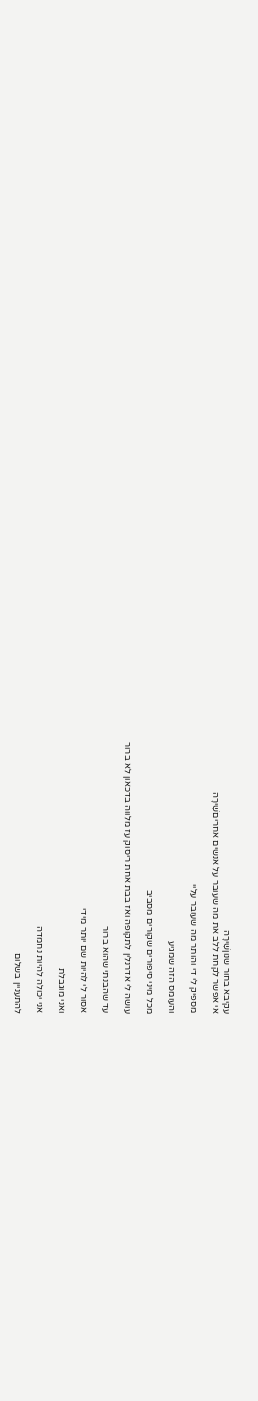עקיבא בחור שנוןשִׁירָה
אי אפשר לקחת ללב את מה שעובר על אנשים אחריםשִׁירָה

מספיק לי די והותר מה שעובר עליי

והעומס הזה שמגיע

מכל מיני סיפורים שקורים מסביב

עושה לי אדרנלין לתקופה ואז בבת אחת ריסוק עז מלווה בדכאון לא ברור

עד שהבנתי שהוא ברור

אסור לי להיות שם יותר מידי

ואני מוגבלת

אני יכולה להיות נחמדה

להתעניין בשלום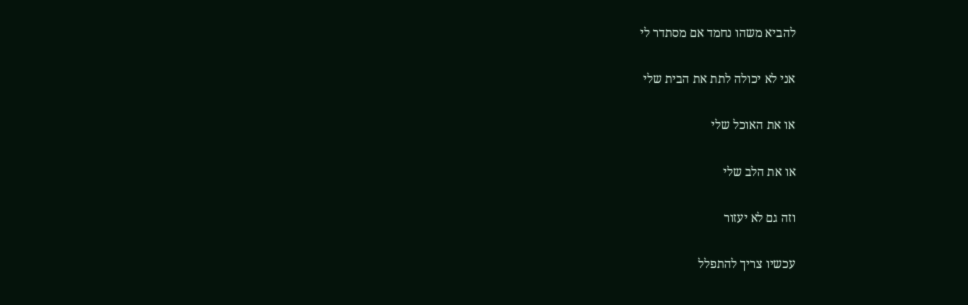להביא משהו נחמד אם מסתדר לי

אני לא יכולה לתת את הבית שלי

או את האוכל שלי

או את הלב שלי

וזה גם לא יעזור

עכשיו צריך להתפלל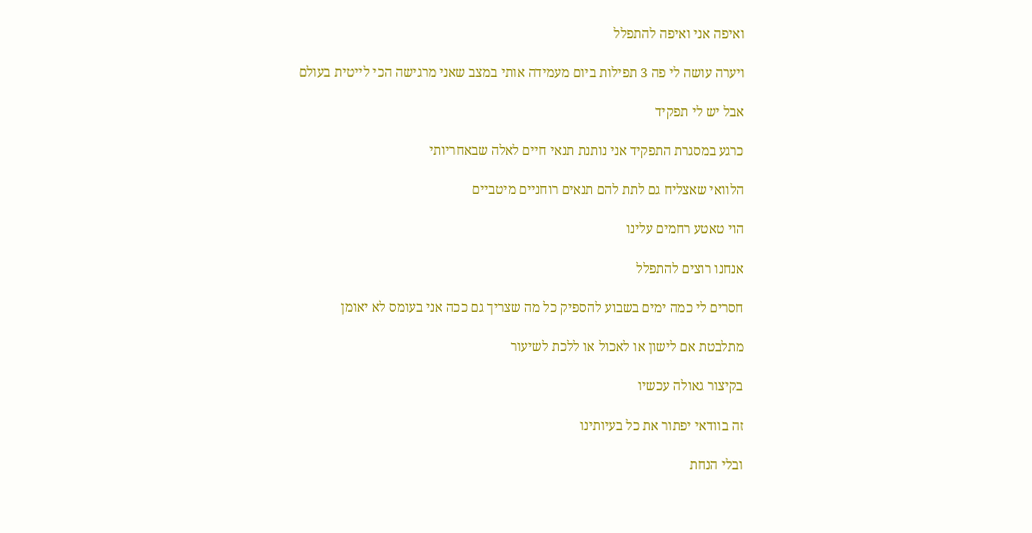ואיפה אני ואיפה להתפלל

ויערה עושה לי פה 3 תפילות ביום מעמידה אותי במצב שאני מרגישה הכי לייטית בעולם

אבל יש לי תפקיד

כרגע במסגרת התפקיד אני נותנת תנאי חיים לאלה שבאחריותי

הלוואי שאצליח גם לתת להם תנאים רוחניים מיטביים

הוי טאטע רחמים עלינו

אנחנו רוצים להתפלל

חסרים לי כמה ימים בשבוע להספיק כל מה שצריך גם ככה אני בעומס לא יאומן

מתלבטת אם לישון או לאכול או ללכת לשיעור

בקיצור גאולה עכשיו

זה בוודאי יפתור את כל בעיותינו

ובלי הנחת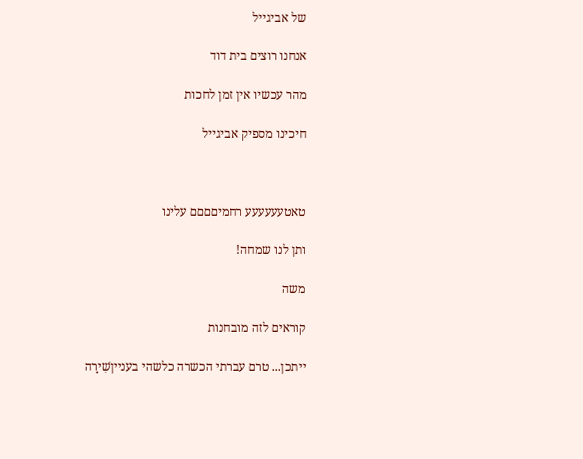של אביגייל

אנחנו רוצים בית דוד

מהר עכשיו אין זמן לחכות

חיכינו מספיק אביגייל



טאטעעעעעע רחמיםםםם עלינו

ותן לנו שמחה!

משה

קוראים לזה מובחנות

ייתכן... טרם עברתי הכשרה כלשהי בענייןשִׁירָה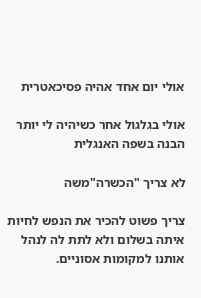אולי יום אחד אהיה פסיכאטרית

אולי בגלגול אחר כשיהיה לי יותר הבנה בשפה האנגלית

לא צריך "הכשרה"משה

צריך פשוט להכיר את הנפש לחיות איתה בשלום ולא לתת לה לנהל אותנו למקומות אסוניים.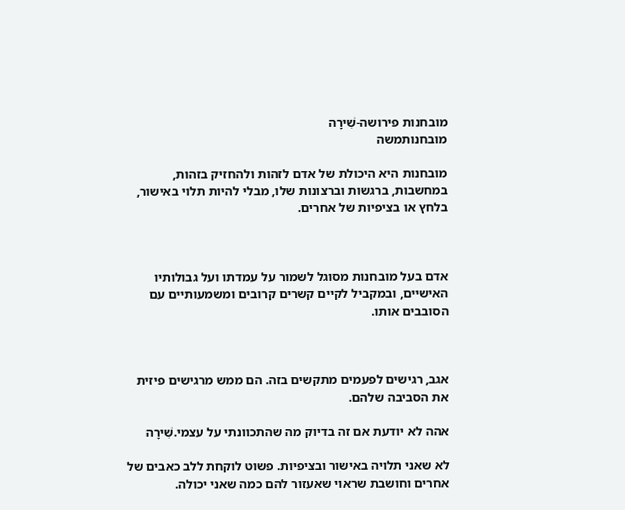מובחנות פירושה-שִׁירָה
מובחנותמשה

מובחנות היא היכולת של אדם לזהות ולהחזיק בזהות, במחשבות, ברגשות וברצונות שלו, מבלי להיות תלוי באישור, בלחץ או בציפיות של אחרים.



אדם בעל מובחנות מסוגל לשמור על עמדתו ועל גבולותיו האישיים, ובמקביל לקיים קשרים קרובים ומשמעותיים עם הסובבים אותו.



אגב, רגישים לפעמים מתקשים בזה. הם ממש מרגישים פיזית את הסביבה שלהם.

אהה לא יודעת אם זה בדיוק מה שהתכוונתי על עצמי.שִׁירָה

לא שאני תלויה באישור ובציפיות. פשוט לוקחת ללב כאבים של אחרים וחושבת שראוי שאעזור להם כמה שאני יכולה.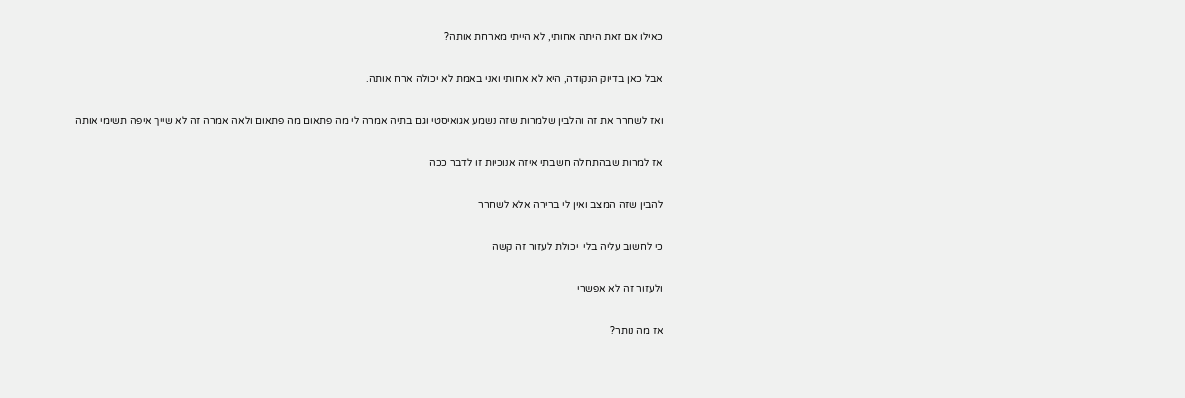כאילו אם זאת היתה אחותי, לא הייתי מארחת אותה?

אבל כאן בדיוק הנקודה, היא לא אחותי ואני באמת לא יכולה ארח אותה.

ואז לשחרר את זה והלבין שלמרות שזה נשמע אגואיסטי וגם בתיה אמרה לי מה פתאום מה פתאום ולאה אמרה זה לא שייך איפה תשימי אותה

אז למרות שבהתחלה חשבתי איזה אנוכיות זו לדבר ככה

להבין שזה המצב ואין לי ברירה אלא לשחרר

כי לחשוב עליה בלי  יכולת לעזור זה קשה

ולעזור זה לא אפשרי

אז מה נותר?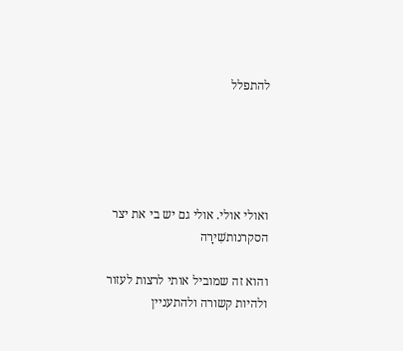להתפלל





ואולי אולי. אולי גם יש בי את יצר הסקרנותשִׁירָה

והוא זה שמוביל אותי לרצות לעזור ולהיות קשורה ולהתעניין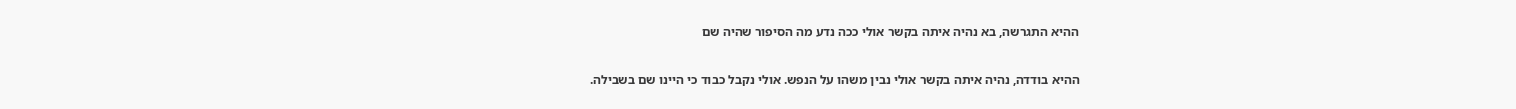ההיא התגרשה, בא נהיה איתה בקשר אולי ככה נדע מה הסיפור שהיה שם

ההיא בודדה, נהיה איתה בקשר אולי נבין משהו על הנפש. אולי נקבל כבוד כי היינו שם בשבילה.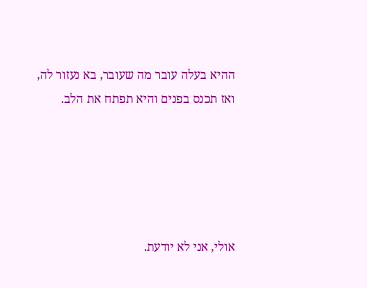ההיא בעלה עובר מה שעובר, בא נעזור לה, ואז תכנס בפנים והיא תפתח את הלב.





אולי, אני לא יודעת.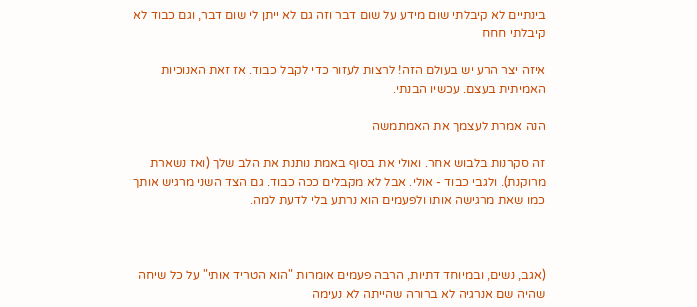בינתיים לא קיבלתי שום מידע על שום דבר וזה גם לא ייתן לי שום דבר, וגם כבוד לא קיבלתי חחח

איזה יצר הרע יש בעולם הזה! לרצות לעזור כדי לקבל כבוד. אז זאת האנוכיות האמיתית בעצם. עכשיו הבנתי.

הנה אמרת לעצמך את האמתמשה

זה סקרנות בלבוש אחר. ואולי את בסוף באמת נותנת את הלב שלך (ואז נשארת מרוקנת). ולגבי כבוד - אולי. אבל לא מקבלים ככה כבוד. גם הצד השני מרגיש אותך כמו שאת מרגישה אותו ולפעמים הוא נרתע בלי לדעת למה.



(אגב, נשים, ובמיוחד דתיות, הרבה פעמים אומרות "הוא הטריד אותי" על כל שיחה שהיה שם אנרגיה לא ברורה שהייתה לא נעימה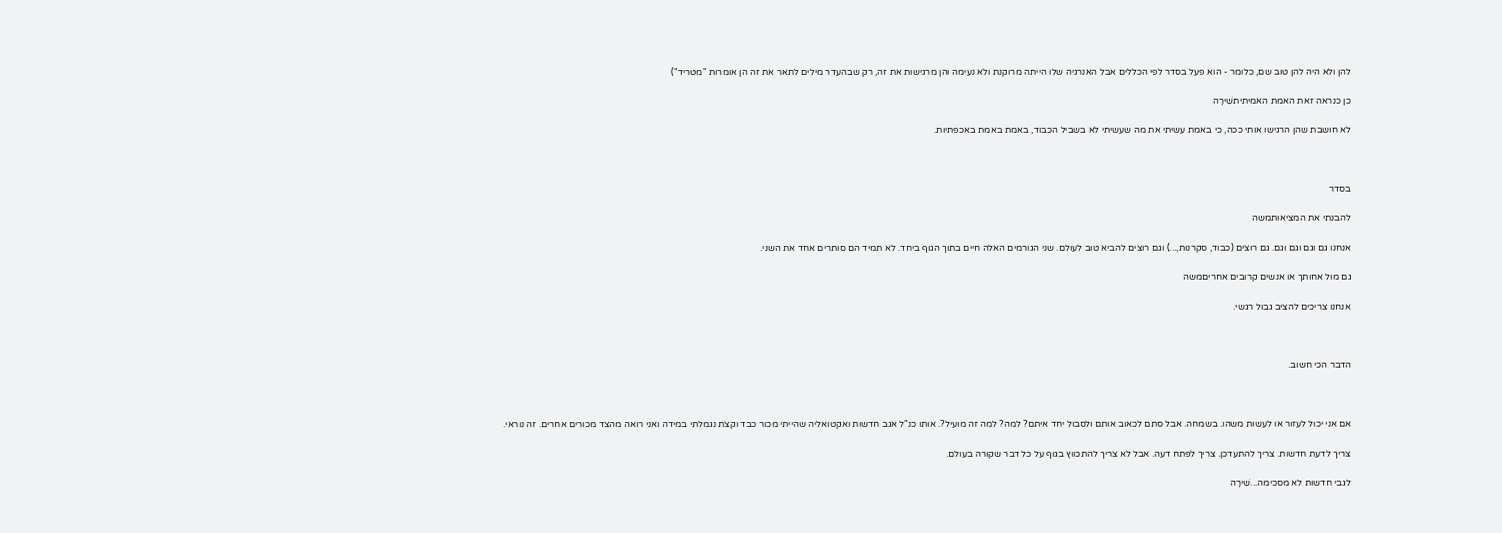להן ולא היה להן טוב שם, כלומר - הוא פעל בסדר לפי הכללים אבל האנרגיה שלו הייתה מרוקנת ולא נעימה והן מרגישות את זה, רק שבהעדר מילים לתאר את זה הן אומרות "מטריד")

כן כנראה זאת האמת האמיתיתשִׁירָה

לא חושבת שהן הרגישו אותי ככה, כי באמת עשיתי את מה שעשיתי לא בשביל הכבוד, באמת באמת באכפתיות.



בסדר

להבנתי את המציאותמשה

אנחנו גם וגם וגם וגם. גם רוצים (כבוד, סקרנות,...) וגם רוצים להביא טוב לעולם. שני הגורמים האלה חיים בתוך הגוף ביחד. לא תמיד הם סותרים אחד את השני.

גם מול אחותך או אנשים קרובים אחריםמשה

אנחנו צריכים להציב גבול רגשי.



הדבר הכי חשוב.



אם אני יכול לעזור או לעשות משהו. בשמחה. אבל סתם לכאוב אותם ולסבול יחד איתם? למה? למה זה מועיל?. אותו כנ"ל אגב חדשות ואקטואליה שהייתי מכור כבד וקצת נגמלתי במידה ואני רואה מהצד מכורים אחרים. זה נוראי.

צריך לדעת חדשות. צריך להתעדכן. צריך לפתח דעה. אבל לא צריך להתכווץ בגוף על כל דבר שקורה בעולם.

לגבי חדשות לא מסכימה...שִׁירָה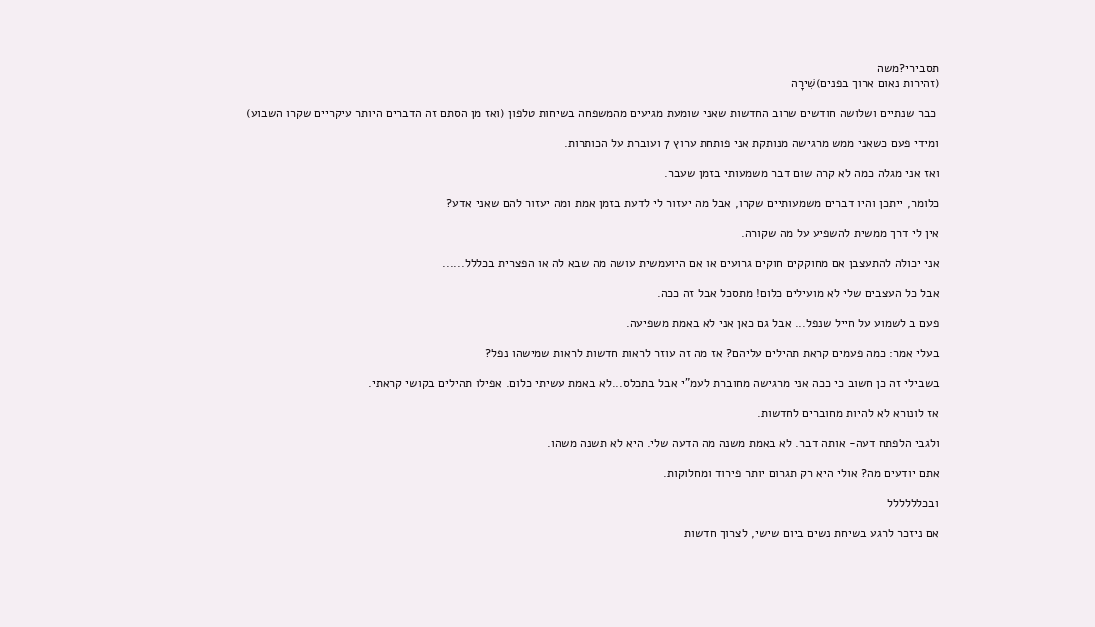תסבירי?משה
(זהירות נאום ארוך בפנים)שִׁירָה

 כבר שנתיים ושלושה חודשים שרוב החדשות שאני שומעת מגיעים מהמשפחה בשיחות טלפון (ואז מן הסתם זה הדברים היותר עיקריים שקרו השבוע)

ומידי פעם כשאני ממש מרגישה מנותקת אני פותחת ערוץ 7 ועוברת על הכותרות.

ואז אני מגלה כמה לא קרה שום דבר משמעותי בזמן שעבר.

כלומר, ייתכן והיו דברים משמעותיים שקרו, אבל מה יעזור לי לדעת בזמן אמת ומה יעזור להם שאני אדע?

אין לי דרך ממשית להשפיע על מה שקורה.

אני יכולה להתעצבן אם מחוקקים חוקים גרועים או אם היועמשית עושה מה שבא לה או הפצרית בכללל......

אבל כל העצבים שלי לא מועילים כלום! מתסכל אבל זה ככה.

פעם ב לשמוע על חייל שנפל... אבל גם כאן אני לא באמת משפיעה.

בעלי אמר: כמה פעמים קראת תהילים עליהם? אז מה זה עוזר לראות חדשות לראות שמישהו נפל?

בשבילי זה כן חשוב כי ככה אני מרגישה מחוברת לעמ"י אבל בתכלס...לא באמת עשיתי כלום. אפילו תהילים בקושי קראתי.

אז לונורא לא להיות מחוברים לחדשות.

ולגבי הלפתח דעה- אותה דבר. לא באמת משנה מה הדעה שלי. היא לא תשנה משהו.

אתם יודעים מה? אולי היא רק תגרום יותר פירוד ומחלוקות.

ובכלללללל

אם ניזכר לרגע בשיחת נשים ביום שישי, לצרוך חדשות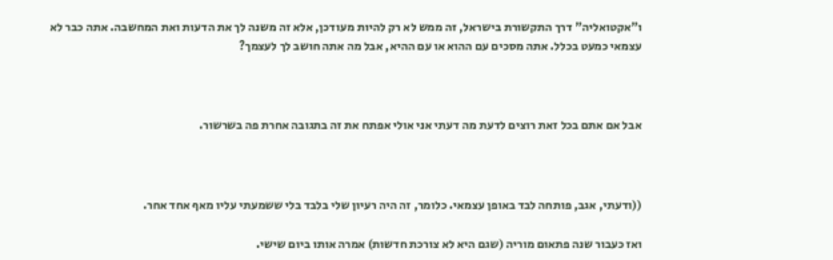ו"אקטואליה" דרך התקשורת בישראל, זה ממש לא רק להיות מעודכן, אלא זה משנה לך את הדעות ואת המחשבה. אתה כבר לא עצמאי כמעט בכלל. אתה מסכים עם ההוא או עם ההיא, אבל מה אתה חושב לך לעצמך?



אבל אם אתם בכל זאת רוצים לדעת מה דעתי אני אולי אפתח את זה בתגובה אחרת פה בשרשור.



((ודעתי, אגב, פותחה לבד באופן עצמאי. כלומר, זה היה רעיון שלי בלבד בלי ששמעתי עליו מאף אחד אחר.

ואז כעבור שנה פתאום מוריה (שגם היא לא צורכת חדשות) אמרה אותו ביום שישי.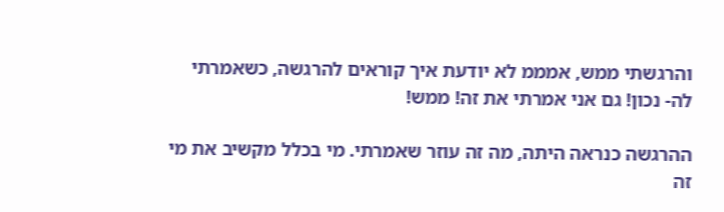והרגשתי ממש, אמממ לא יודעת איך קוראים להרגשה, כשאמרתי לה- נכון! גם אני אמרתי את זה! ממש!

ההרגשה כנראה היתה, מה זה עוזר שאמרתי. מי בכלל מקשיב את מי זה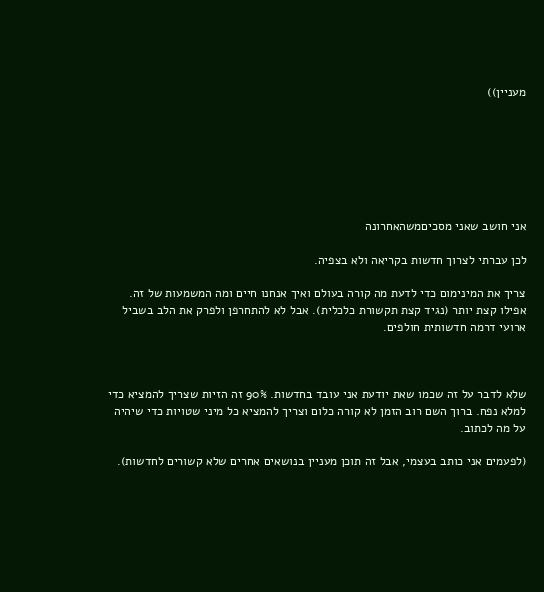מעניין))







אני חושב שאני מסכיםמשהאחרונה

לכן עברתי לצרוך חדשות בקריאה ולא בצפיה.

צריך את המינימום כדי לדעת מה קורה בעולם ואיך אנחנו חיים ומה המשמעות של זה. אפילו קצת יותר (נגיד קצת תקשורת כלכלית). אבל לא להתחרפן ולפרק את הלב בשביל ארועי דרמה חדשותית חולפים.



שלא לדבר על זה שכמו שאת יודעת אני עובד בחדשות. 90% זה הזיות שצריך להמציא כדי למלא נפח. ברוך השם רוב הזמן לא קורה כלום וצריך להמציא כל מיני שטויות כדי שיהיה על מה לכתוב.

(לפעמים אני כותב בעצמי, אבל זה תוכן מעניין בנושאים אחרים שלא קשורים לחדשות).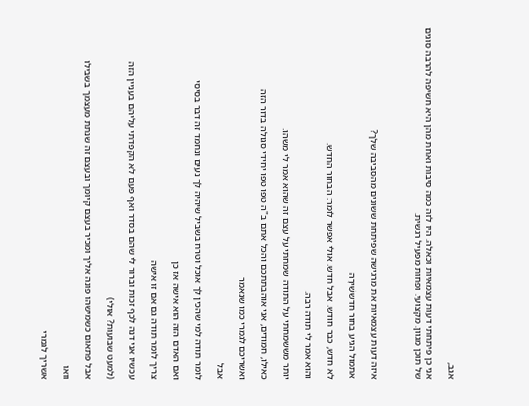אגב,

אני כן פיתחתי דעות עצמאיות וכאלה. היו לזה כמה סיבות ואחת מהן היא חשיפה להרבה סוגים של תוכן מגוון. מקצועי. ופחות מפעיל רגשית.



איזה דעות עצמאיות את מרגישה שפיתחת ששונים מהסביבה שלך?

אתמול הגיע בחור חדששִׁירָה

לא חדש, כבר חודש. אבל חדש. אולי אפשר לומר: הבחור החדש.

והוא אמר לי תודה רבה.

יותר מששמחתי על התודה שמחתי על עצם זה שהוא אמר לי משהו.

כאילו, חמודים, אני אוהבתתכם והכל אתם ב"ה טפו טפו יחידי סגולה בדור הזה

ואשריכם לגמרי כמו שנאמר

אבל

לומר תודה למי שהכין לך אוכל וטרח בשביל שיהיה לך נעים ונחמד זה דבר בסיסי

ואם האדם הזה הוא אישה אז כן

צריך לומר תודה גם אם זו אישה

עכשיו אני דנה לכף זכות וברור לי שהם בסדר ואף פעם לא הקפדתי עליהם בעניין הזה

(למעט שבועות? אולי)

אבל פתאום כשמישהו פונה אליך ומכיר בעצם קיומך ובעצם זה שנתת מעצמך בשבילו

וואו

אשריך לגמרי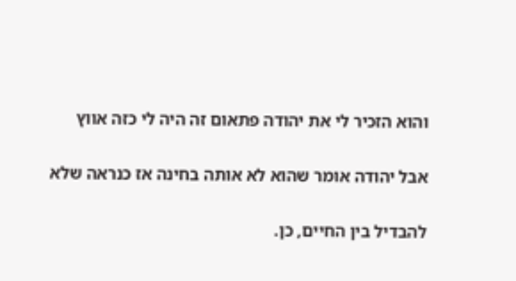והוא הזכיר לי את יהודה פתאום זה היה לי כזה אווץ

אבל יהודה אומר שהוא לא אותה בחינה אז כנראה שלא

להבדיל בין החיים, כן.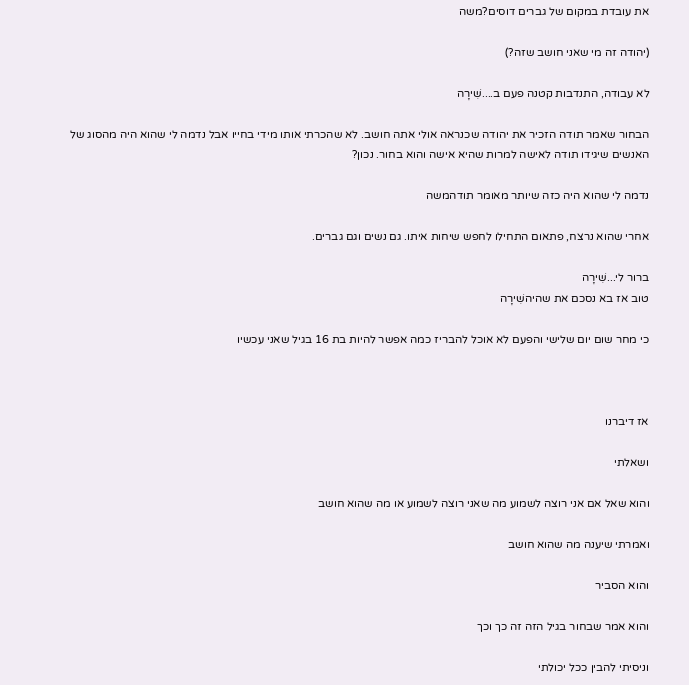את עובדת במקום של גברים דוסים?משה

(יהודה זה מי שאני חושב שזה?)

לא עבודה, התנדבות קטנה פעם ב....שִׁירָה

הבחור שאמר תודה הזכיר את יהודה שכנראה אולי אתה חושב. לא שהכרתי אותו מידי בחייו אבל נדמה לי שהוא היה מהסוג של האנשים שיגידו תודה לאישה למרות שהיא אישה והוא בחור. נכון?

נדמה לי שהוא היה כזה שיותר מאומר תודהמשה

אחרי שהוא נרצח, פתאום התחילו לחפש שיחות איתו. גם נשים וגם גברים.

ברור לי...שִׁירָה
טוב אז בא נסכם את שהיהשִׁירָה

כי מחר שום יום שלישי והפעם לא אוכל להבריז כמה אפשר להיות בת 16 בגיל שאני עכשיו



אז דיברנו

ושאלתי

והוא שאל אם אני רוצה לשמוע מה שאני רוצה לשמוע או מה שהוא חושב

ואמרתי שיענה מה שהוא חושב

והוא הסביר

והוא אמר שבחור בגיל הזה זה כך וכך

וניסיתי להבין ככל יכולתי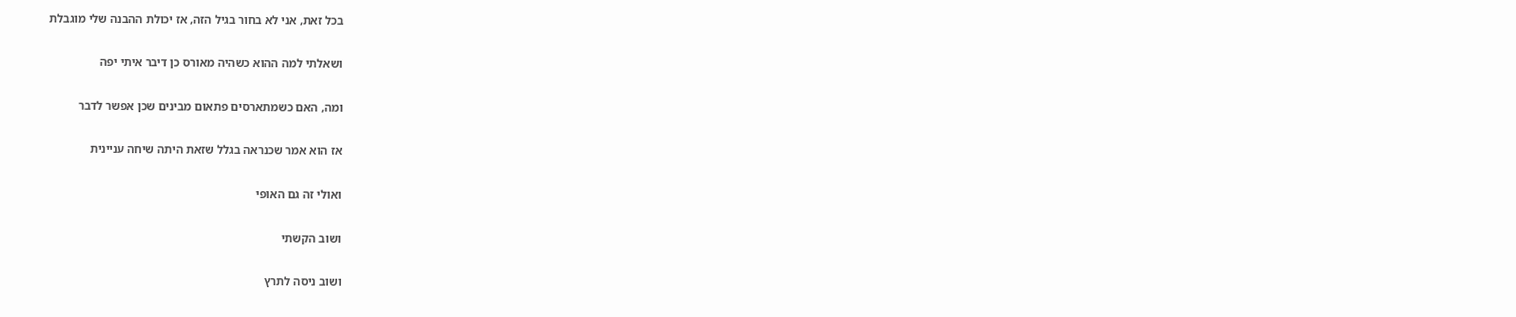בכל זאת, אני לא בחור בגיל הזה, אז יכולת ההבנה שלי מוגבלת

ושאלתי למה ההוא כשהיה מאורס כן דיבר איתי יפה

ומה, האם כשמתארסים פתאום מבינים שכן אפשר לדבר

אז הוא אמר שכנראה בגלל שזאת היתה שיחה עניינית

ואולי זה גם האופי

ושוב הקשתי

ושוב ניסה לתרץ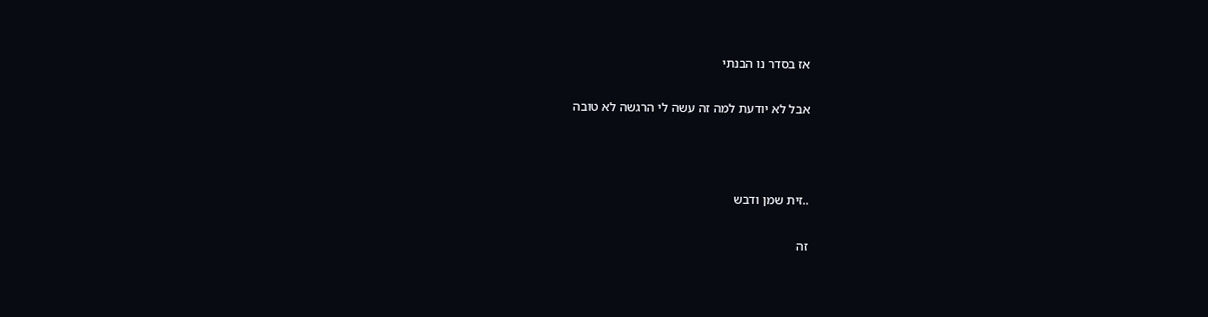אז בסדר נו הבנתי

אבל לא יודעת למה זה עשה לי הרגשה לא טובה



..זית שמן ודבש

זה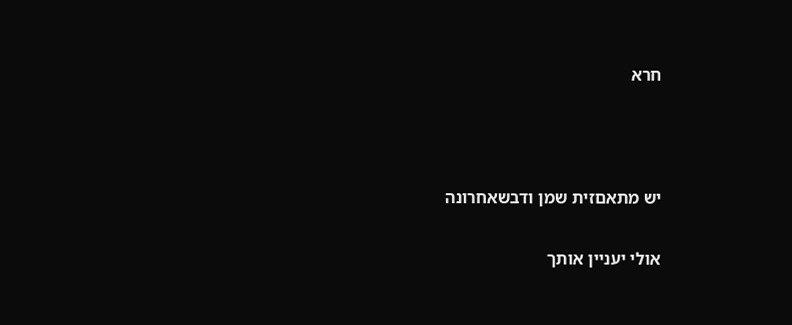חרא



יש מתאםזית שמן ודבשאחרונה

אולי יעניין אותך